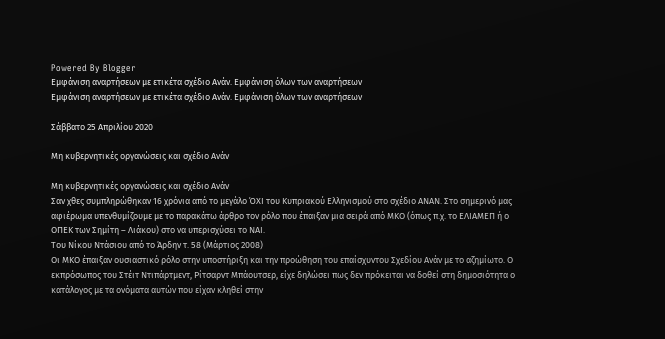Powered By Blogger
Εμφάνιση αναρτήσεων με ετικέτα σχέδιο Ανάν. Εμφάνιση όλων των αναρτήσεων
Εμφάνιση αναρτήσεων με ετικέτα σχέδιο Ανάν. Εμφάνιση όλων των αναρτήσεων

Σάββατο 25 Απριλίου 2020

Μη κυβερνητικές οργανώσεις και σχέδιο Ανάν

Μη κυβερνητικές οργανώσεις και σχέδιο Ανάν
Σαν χθες συμπληρώθηκαν 16 χρόνια από το μεγάλο ΌΧΙ του Κυπριακού Ελληνισμού στο σχέδιο ΑΝΑΝ. Στο σημερινό μας αφιέρωμα υπενθυμίζουμε με το παρακάτω άρθρο τον ρόλο που έπαιξαν μια σειρά από ΜΚΟ (όπως π.χ. το ΕΛΙΑΜΕΠ ή ο ΟΠΕΚ των Σημίτη – Λιάκου) στο να υπερισχύσει το ΝΑΙ.
Του Νίκου Ντάσιου από το Άρδην τ. 58 (Μάρτιος 2008)
Οι ΜΚΟ έπαιξαν ουσιαστικό ρόλο στην υποστήριξη και την προώθηση του επαίσχυντου Σχεδίου Ανάν με το αζημίωτο. Ο εκπρόσωπος του Στέιτ Ντιπάρτμεντ, Ρίτσαρντ Μπάουτσερ, είχε δηλώσει πως δεν πρόκειται να δοθεί στη δημοσιότητα ο κατάλογος με τα ονόματα αυτών που είχαν κληθεί στην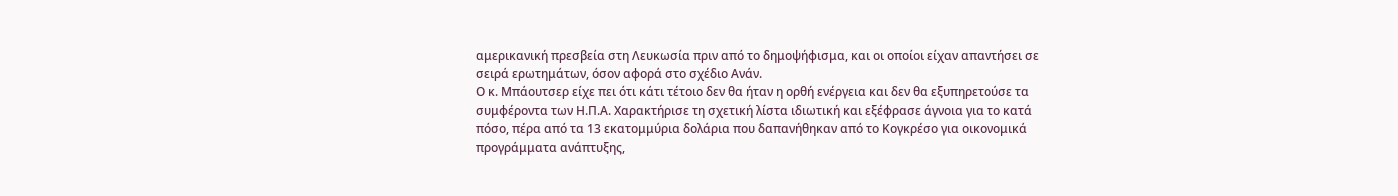αμερικανική πρεσβεία στη Λευκωσία πριν από το δημοψήφισμα, και οι οποίοι είχαν απαντήσει σε σειρά ερωτημάτων, όσον αφορά στο σχέδιο Ανάν.
Ο κ. Μπάουτσερ είχε πει ότι κάτι τέτοιο δεν θα ήταν η ορθή ενέργεια και δεν θα εξυπηρετούσε τα συμφέροντα των Η.Π.Α. Χαρακτήρισε τη σχετική λίστα ιδιωτική και εξέφρασε άγνοια για το κατά πόσο, πέρα από τα 13 εκατομμύρια δολάρια που δαπανήθηκαν από το Κογκρέσο για οικονομικά προγράμματα ανάπτυξης,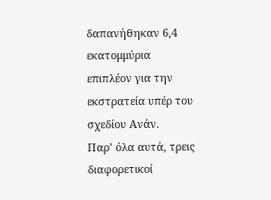δαπανήθηκαν 6,4 εκατομμύρια επιπλέον για την εκστρατεία υπέρ του σχεδίου Ανάν.
Παρ’ όλα αυτά, τρεις διαφορετικοί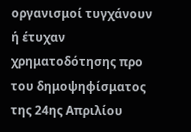οργανισμοί τυγχάνουν ή έτυχαν χρηματοδότησης προ του δημοψηφίσματος της 24ης Απριλίου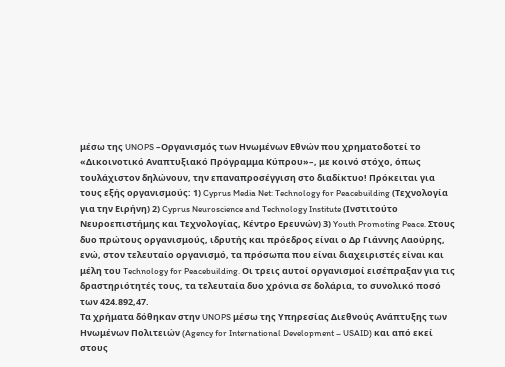μέσω της UNOPS –Οργανισμός των Ηνωμένων Εθνών που χρηματοδοτεί το «Δικοινοτικό Αναπτυξιακό Πρόγραμμα Κύπρου»–, με κοινό στόχο, όπως τουλάχιστον δηλώνουν, την επαναπροσέγγιση στο διαδίκτυο! Πρόκειται για τους εξής οργανισμούς: 1) Cyprus Media Net: Technology for Peacebuilding (Τεχνολογία για την Ειρήνη) 2) Cyprus Neuroscience and Technology Institute (Ινστιτούτο Nευροεπιστήμης και Τεχνολογίας, Κέντρο Ερευνών) 3) Youth Promoting Peace. Στους δυο πρώτους οργανισμούς, ιδρυτής και πρόεδρος είναι ο Δρ Γιάννης Λαούρης, ενώ, στον τελευταίο οργανισμό, τα πρόσωπα που είναι διαχειριστές είναι και μέλη του Technology for Peacebuilding. Οι τρεις αυτοί οργανισμοί εισέπραξαν για τις δραστηριότητές τους, τα τελευταία δυο χρόνια σε δολάρια, το συνολικό ποσό των 424.892,47.
Τα χρήματα δόθηκαν στην UNOPS μέσω της Υπηρεσίας Διεθνούς Ανάπτυξης των Ηνωμένων Πολιτειών (Agency for International Development – USAID) και από εκεί στους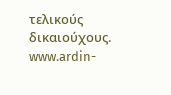τελικούς δικαιούχους.
www.ardin-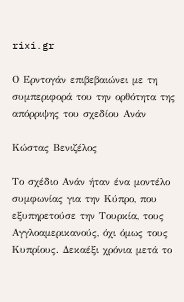rixi.gr

Ο Ερντογάν επιβεβαιώνει με τη συμπεριφορά του την ορθότητα της απόρριψης του σχεδίου Ανάν

Κώστας Βενιζέλος

Το σχέδιο Ανάν ήταν ένα μοντέλο συμφωνίας για την Κύπρο, που εξυπηρετούσε την Τουρκία, τους Αγγλοαμερικανούς, όχι όμως τους Κυπρίους. Δεκαέξι χρόνια μετά το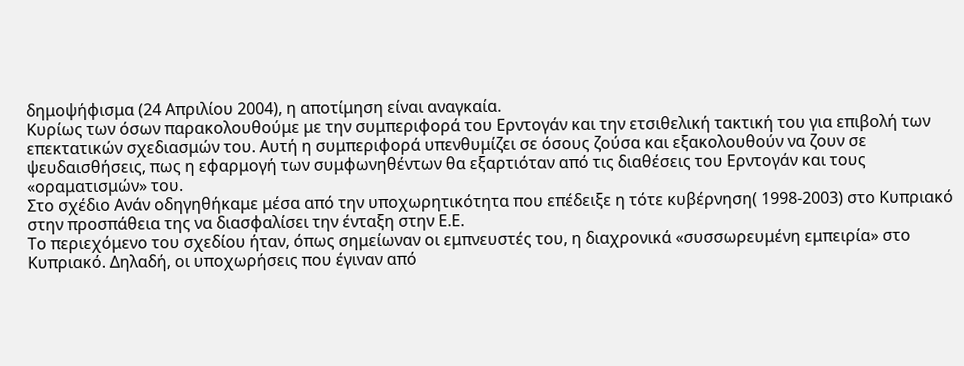δημοψήφισμα (24 Απριλίου 2004), η αποτίμηση είναι αναγκαία.
Κυρίως των όσων παρακολουθούμε με την συμπεριφορά του Ερντογάν και την ετσιθελική τακτική του για επιβολή των επεκτατικών σχεδιασμών του. Αυτή η συμπεριφορά υπενθυμίζει σε όσους ζούσα και εξακολουθούν να ζουν σε ψευδαισθήσεις, πως η εφαρμογή των συμφωνηθέντων θα εξαρτιόταν από τις διαθέσεις του Ερντογάν και τους «οραματισμών» του.
Στο σχέδιο Ανάν οδηγηθήκαμε μέσα από την υποχωρητικότητα που επέδειξε η τότε κυβέρνηση( 1998-2003) στο Κυπριακό στην προσπάθεια της να διασφαλίσει την ένταξη στην Ε.Ε.
Το περιεχόμενο του σχεδίου ήταν, όπως σημείωναν οι εμπνευστές του, η διαχρονικά «συσσωρευμένη εμπειρία» στο Κυπριακό. Δηλαδή, οι υποχωρήσεις που έγιναν από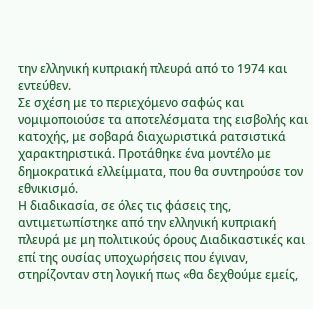την ελληνική κυπριακή πλευρά από το 1974 και εντεύθεν.
Σε σχέση με το περιεχόμενο σαφώς και νομιμοποιούσε τα αποτελέσματα της εισβολής και κατοχής, με σοβαρά διαχωριστικά ρατσιστικά χαρακτηριστικά. Προτάθηκε ένα μοντέλο με δημοκρατικά ελλείμματα, που θα συντηρούσε τον εθνικισμό.
Η διαδικασία, σε όλες τις φάσεις της, αντιμετωπίστηκε από την ελληνική κυπριακή πλευρά με μη πολιτικούς όρους Διαδικαστικές και επί της ουσίας υποχωρήσεις που έγιναν, στηρίζονταν στη λογική πως «θα δεχθούμε εμείς,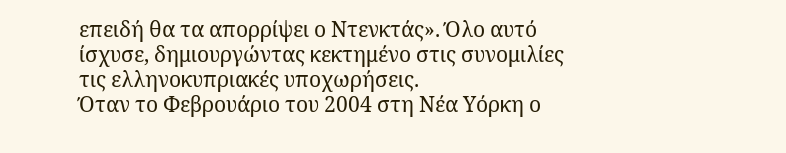επειδή θα τα απορρίψει ο Ντενκτάς». Όλο αυτό ίσχυσε, δημιουργώντας κεκτημένο στις συνομιλίες τις ελληνοκυπριακές υποχωρήσεις.
Όταν το Φεβρουάριο του 2004 στη Νέα Υόρκη ο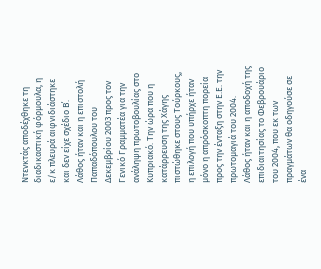Ντενκτάς αποδέχθηκε τη διαδικαστική φόρμουλα, η ε/κ πλευρά αιφνιδιάστηκε και δεν είχε σχέδιο Β΄.
Λάθος ήταν και η επιστολή Παπαδόπουλου του Δεκεμβρίου 2003 προς τον Γενικό Γραμματέα για την ανάληψη πρωτοβουλίας στο Κυπριακό. Την ώρα που η κατάρρευση της Χάγης πιστώθηκε στους Τούρκους, η επιλογή που υπήρχε ήταν μόνο η απρόσκοπτη πορεία προς την ένταξη στην Ε.Ε. την πρωτομαγιά του 2004.
Λάθος ήταν και η αποδοχή της επιδιαιτησίας το Φεβρουάριο του 2004, που εκ των πραγμάτων θα οδηγούσε σε ένα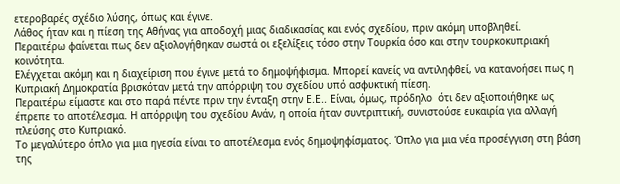ετεροβαρές σχέδιο λύσης, όπως και έγινε.
Λάθος ήταν και η πίεση της Αθήνας για αποδοχή μιας διαδικασίας και ενός σχεδίου, πριν ακόμη υποβληθεί.
Περαιτέρω φαίνεται πως δεν αξιολογήθηκαν σωστά οι εξελίξεις τόσο στην Τουρκία όσο και στην τουρκοκυπριακή κοινότητα.
Ελέγχεται ακόμη και η διαχείριση που έγινε μετά το δημοψήφισμα. Μπορεί κανείς να αντιληφθεί, να κατανοήσει πως η Κυπριακή Δημοκρατία βρισκόταν μετά την απόρριψη του σχεδίου υπό ασφυκτική πίεση.
Περαιτέρω είμαστε και στο παρά πέντε πριν την ένταξη στην Ε.Ε.. Είναι, όμως, πρόδηλο  ότι δεν αξιοποιήθηκε ως έπρεπε το αποτέλεσμα. Η απόρριψη του σχεδίου Ανάν, η οποία ήταν συντριπτική, συνιστούσε ευκαιρία για αλλαγή πλεύσης στο Κυπριακό.
Το μεγαλύτερο όπλο για μια ηγεσία είναι το αποτέλεσμα ενός δημοψηφίσματος. Όπλο για μια νέα προσέγγιση στη βάση της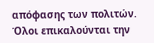απόφασης των πολιτών. Όλοι επικαλούνται την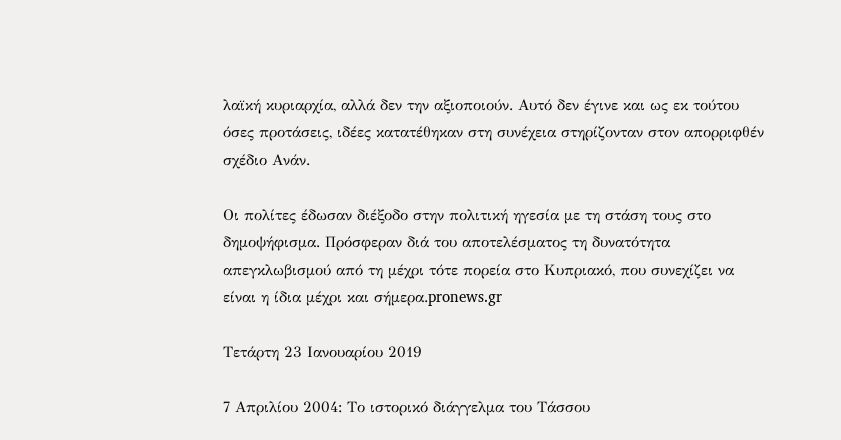λαϊκή κυριαρχία, αλλά δεν την αξιοποιούν. Αυτό δεν έγινε και ως εκ τούτου όσες προτάσεις, ιδέες κατατέθηκαν στη συνέχεια στηρίζονταν στον απορριφθέν σχέδιο Ανάν.

Οι πολίτες έδωσαν διέξοδο στην πολιτική ηγεσία με τη στάση τους στο δημοψήφισμα. Πρόσφεραν διά του αποτελέσματος τη δυνατότητα απεγκλωβισμού από τη μέχρι τότε πορεία στο Κυπριακό, που συνεχίζει να είναι η ίδια μέχρι και σήμερα.pronews.gr

Τετάρτη 23 Ιανουαρίου 2019

7 Απριλίου 2004: Το ιστορικό διάγγελμα του Τάσσου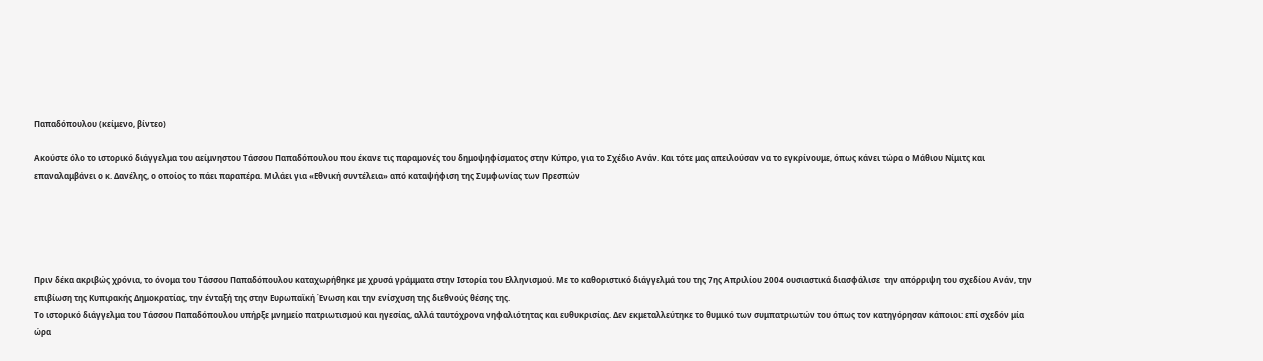Παπαδόπουλου (κείμενο, βίντεο)

Ακούστε όλο το ιστορικό διάγγελμα του αείμνηστου Τάσσου Παπαδόπουλου που έκανε τις παραμονές του δημοψηφίσματος στην Κύπρο, για το Σχέδιο Ανάν. Και τότε μας απειλούσαν να το εγκρίνουμε, όπως κάνει τώρα ο Μάθιου Νίμιτς και επαναλαμβάνει ο κ. Δανέλης, ο οποίος το πάει παραπέρα. Μιλάει για «Εθνική συντέλεια» από καταψήφιση της Συμφωνίας των Πρεσπών





Πριν δέκα ακριβώς χρόνια, το όνομα του Τάσσου Παπαδόπουλου καταχωρήθηκε με χρυσά γράμματα στην Ιστορία του Ελληνισμού. Με το καθοριστικό διάγγελμά του της 7ης Απριλίου 2004 ουσιαστικά διασφάλισε  την απόρριψη του σχεδίου Ανάν, την επιβίωση της Κυπιρακής Δημοκρατίας, την ένταξή της στην Ευρωπαϊκή Ένωση και την ενίσχυση της διεθνούς θέσης της.
Το ιστορικό διάγγελμα του Τάσσου Παπαδόπουλου υπήρξε μνημείο πατριωτισμού και ηγεσίας, αλλά ταυτόχρονα νηφαλιότητας και ευθυκρισίας. Δεν εκμεταλλεύτηκε το θυμικό των συμπατριωτών του όπως τον κατηγόρησαν κάποιοι: επί σχεδόν μία ώρα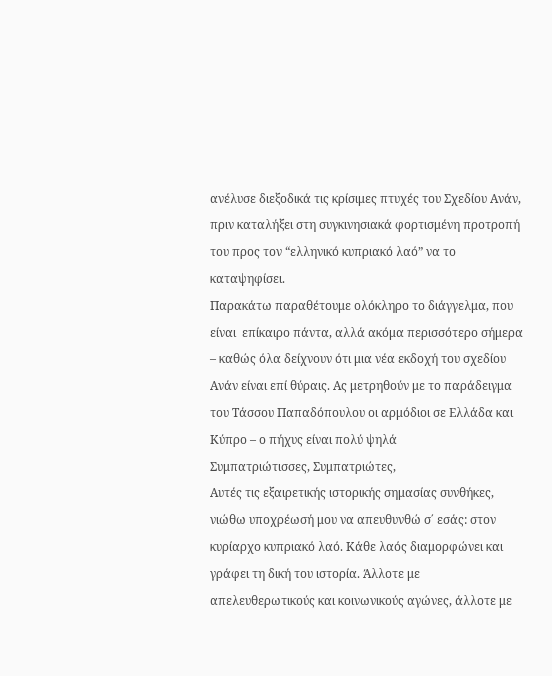ανέλυσε διεξοδικά τις κρίσιμες πτυχές του Σχεδίου Ανάν, πριν καταλήξει στη συγκινησιακά φορτισμένη προτροπή του προς τον “ελληνικό κυπριακό λαό” να το καταψηφίσει.
Παρακάτω παραθέτουμε ολόκληρο το διάγγελμα, που είναι  επίκαιρο πάντα, αλλά ακόμα περισσότερο σήμερα – καθώς όλα δείχνουν ότι μια νέα εκδοχή του σχεδίου Ανάν είναι επί θύραις. Ας μετρηθούν με το παράδειγμα του Τάσσου Παπαδόπουλου οι αρμόδιοι σε Ελλάδα και Κύπρο – ο πήχυς είναι πολύ ψηλά
Συμπατριώτισσες, Συμπατριώτες,
Αυτές τις εξαιρετικής ιστορικής σημασίας συνθήκες, νιώθω υποχρέωσή μου να απευθυνθώ σ΄ εσάς: στον κυρίαρχο κυπριακό λαό. Κάθε λαός διαμορφώνει και γράφει τη δική του ιστορία. Άλλοτε με απελευθερωτικούς και κοινωνικούς αγώνες, άλλοτε με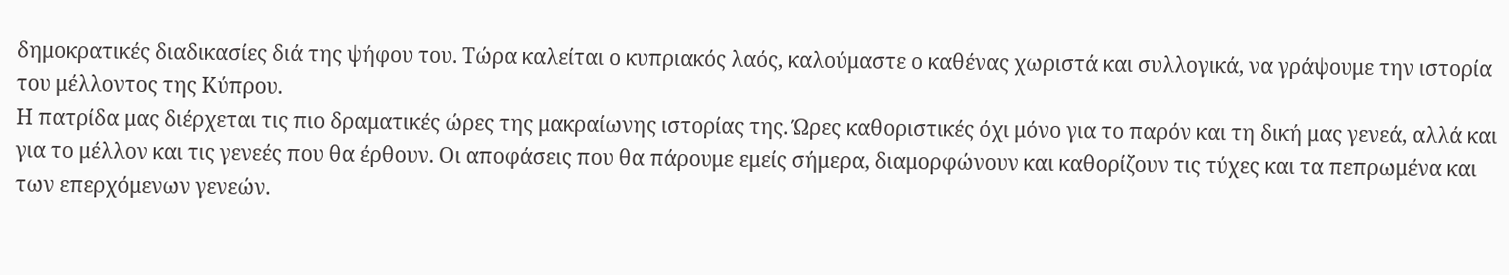δημοκρατικές διαδικασίες διά της ψήφου του. Τώρα καλείται ο κυπριακός λαός, καλούμαστε ο καθένας χωριστά και συλλογικά, να γράψουμε την ιστορία του μέλλοντος της Κύπρου.
Η πατρίδα μας διέρχεται τις πιο δραματικές ώρες της μακραίωνης ιστορίας της. Ώρες καθοριστικές όχι μόνο για το παρόν και τη δική μας γενεά, αλλά και για το μέλλον και τις γενεές που θα έρθουν. Οι αποφάσεις που θα πάρουμε εμείς σήμερα, διαμορφώνουν και καθορίζουν τις τύχες και τα πεπρωμένα και των επερχόμενων γενεών.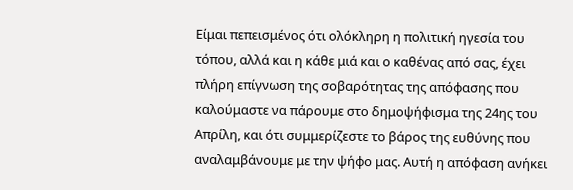Είμαι πεπεισμένος ότι ολόκληρη η πολιτική ηγεσία του τόπου, αλλά και η κάθε μιά και ο καθένας από σας, έχει πλήρη επίγνωση της σοβαρότητας της απόφασης που καλούμαστε να πάρουμε στο δημοψήφισμα της 24ης του Απρίλη, και ότι συμμερίζεστε το βάρος της ευθύνης που αναλαμβάνουμε με την ψήφο μας. Αυτή η απόφαση ανήκει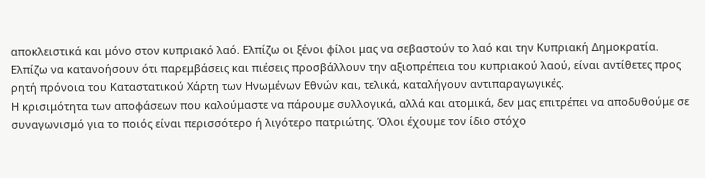αποκλειστικά και μόνο στον κυπριακό λαό. Ελπίζω οι ξένοι φίλοι μας να σεβαστούν το λαό και την Κυπριακή Δημοκρατία. Ελπίζω να κατανοήσουν ότι παρεμβάσεις και πιέσεις προσβάλλουν την αξιοπρέπεια του κυπριακού λαού, είναι αντίθετες προς ρητή πρόνοια του Καταστατικού Χάρτη των Ηνωμένων Εθνών και, τελικά, καταλήγουν αντιπαραγωγικές.
Η κρισιμότητα των αποφάσεων που καλούμαστε να πάρουμε συλλογικά, αλλά και ατομικά, δεν μας επιτρέπει να αποδυθούμε σε συναγωνισμό για το ποιός είναι περισσότερο ή λιγότερο πατριώτης. Όλοι έχουμε τον ίδιο στόχο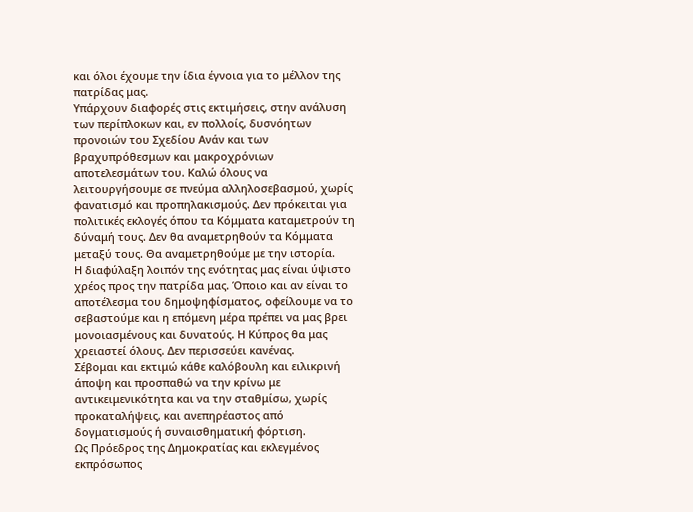και όλοι έχουμε την ίδια έγνοια για το μέλλον της πατρίδας μας.
Υπάρχουν διαφορές στις εκτιμήσεις, στην ανάλυση των περίπλοκων και, εν πολλοίς, δυσνόητων προνοιών του Σχεδίου Ανάν και των βραχυπρόθεσμων και μακροχρόνιων αποτελεσμάτων του. Καλώ όλους να λειτουργήσουμε σε πνεύμα αλληλοσεβασμού, χωρίς φανατισμό και προπηλακισμούς. Δεν πρόκειται για πολιτικές εκλογές όπου τα Κόμματα καταμετρούν τη δύναμή τους. Δεν θα αναμετρηθούν τα Κόμματα μεταξύ τους. Θα αναμετρηθούμε με την ιστορία.
Η διαφύλαξη λοιπόν της ενότητας μας είναι ύψιστο χρέος προς την πατρίδα μας. Όποιο και αν είναι το αποτέλεσμα του δημοψηφίσματος, οφείλουμε να το σεβαστούμε και η επόμενη μέρα πρέπει να μας βρει μονοιασμένους και δυνατούς. Η Κύπρος θα μας χρειαστεί όλους. Δεν περισσεύει κανένας.
Σέβομαι και εκτιμώ κάθε καλόβουλη και ειλικρινή άποψη και προσπαθώ να την κρίνω με αντικειμενικότητα και να την σταθμίσω, χωρίς προκαταλήψεις, και ανεπηρέαστος από δογματισμούς ή συναισθηματική φόρτιση.
Ως Πρόεδρος της Δημοκρατίας και εκλεγμένος εκπρόσωπος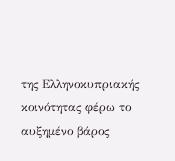της Ελληνοκυπριακής κοινότητας φέρω το αυξημένο βάρος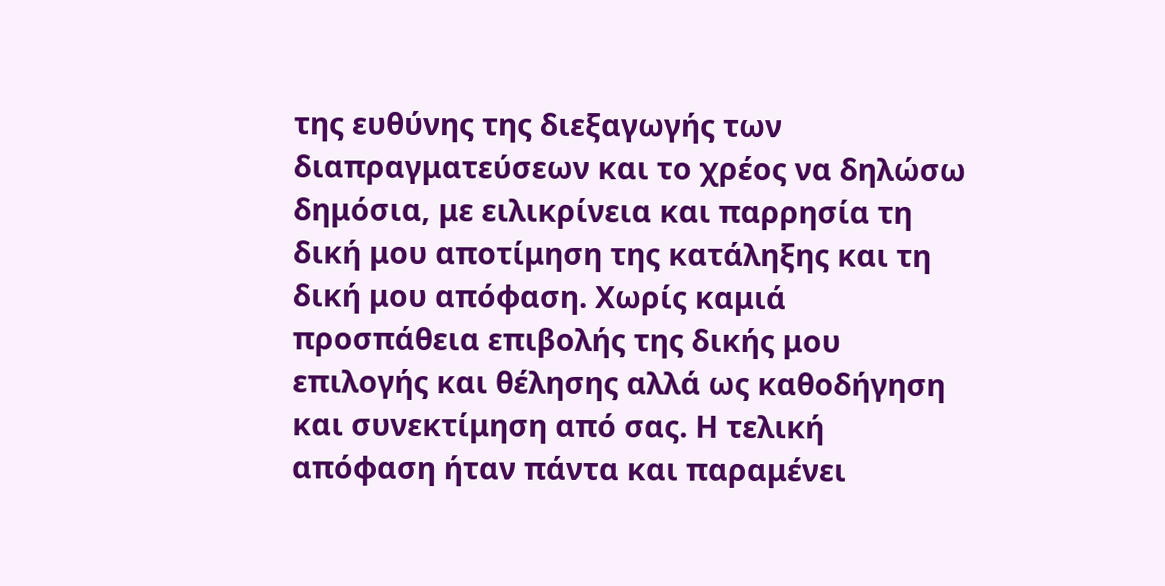της ευθύνης της διεξαγωγής των διαπραγματεύσεων και το χρέος να δηλώσω δημόσια, με ειλικρίνεια και παρρησία τη δική μου αποτίμηση της κατάληξης και τη δική μου απόφαση. Χωρίς καμιά προσπάθεια επιβολής της δικής μου επιλογής και θέλησης αλλά ως καθοδήγηση και συνεκτίμηση από σας. Η τελική απόφαση ήταν πάντα και παραμένει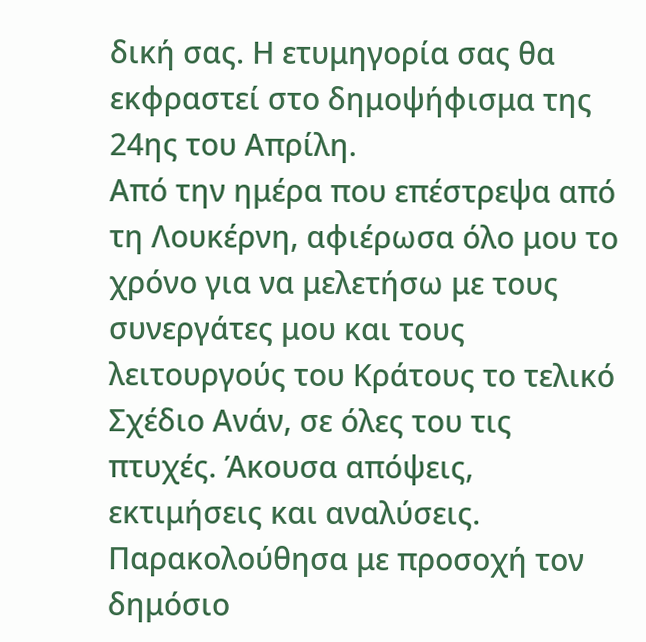δική σας. Η ετυμηγορία σας θα εκφραστεί στο δημοψήφισμα της 24ης του Απρίλη.
Από την ημέρα που επέστρεψα από τη Λουκέρνη, αφιέρωσα όλο μου το χρόνο για να μελετήσω με τους συνεργάτες μου και τους λειτουργούς του Κράτους το τελικό Σχέδιο Ανάν, σε όλες του τις πτυχές. Άκουσα απόψεις, εκτιμήσεις και αναλύσεις. Παρακολούθησα με προσοχή τον δημόσιο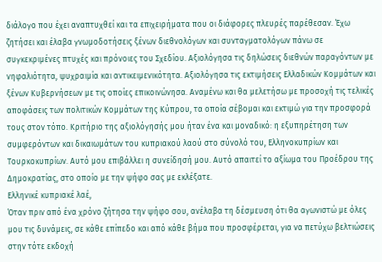διάλογο που έχει αναπτυχθεί και τα επιχειρήματα που οι διάφορες πλευρές παρέθεσαν. Έχω ζητήσει και έλαβα γνωμοδοτήσεις ξένων διεθνολόγων και συνταγματολόγων πάνω σε συγκεκριμένες πτυχές και πρόνοιες του Σχεδίου. Αξιολόγησα τις δηλώσεις διεθνών παραγόντων με νηφαλιότητα, ψυχραιμία και αντικειμενικότητα. Αξιολόγησα τις εκτιμήσεις Ελλαδικών Κομμάτων και ξένων Κυβερνήσεων με τις οποίες επικοινώνησα. Αναμένω και θα μελετήσω με προσοχή τις τελικές αποφάσεις των πολιτικών Κομμάτων της Κύπρου, τα οποία σέβομαι και εκτιμώ για την προσφορά τους στον τόπο. Κριτήριο της αξιολόγησής μου ήταν ένα και μοναδικό: η εξυπηρέτηση των συμφερόντων και δικαιωμάτων του κυπριακού λαού στο σύνολό του, Ελληνοκυπρίων και Τουρκοκυπρίων. Αυτό μου επιβάλλει η συνείδησή μου. Αυτό απαιτεί το αξίωμα του Προέδρου της Δημοκρατίας, στο οποίο με την ψήφο σας με εκλέξατε.
Ελληνικέ κυπριακέ λαέ,
Όταν πριν από ένα χρόνο ζήτησα την ψήφο σου, ανέλαβα τη δέσμευση ότι θα αγωνιστώ με όλες μου τις δυνάμεις, σε κάθε επίπεδο και από κάθε βήμα που προσφέρεται, για να πετύχω βελτιώσεις στην τότε εκδοχή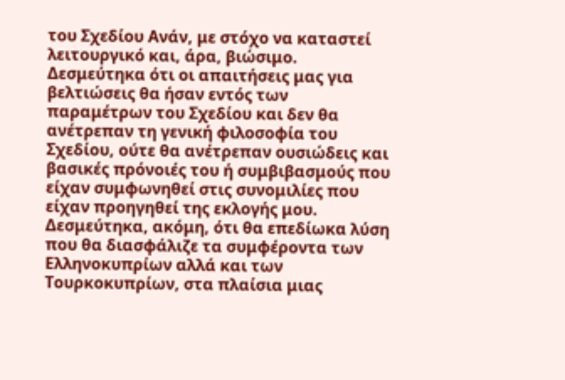του Σχεδίου Ανάν, με στόχο να καταστεί λειτουργικό και, άρα, βιώσιμο. Δεσμεύτηκα ότι οι απαιτήσεις μας για βελτιώσεις θα ήσαν εντός των παραμέτρων του Σχεδίου και δεν θα ανέτρεπαν τη γενική φιλοσοφία του Σχεδίου, ούτε θα ανέτρεπαν ουσιώδεις και βασικές πρόνοιές του ή συμβιβασμούς που είχαν συμφωνηθεί στις συνομιλίες που είχαν προηγηθεί της εκλογής μου.
Δεσμεύτηκα, ακόμη, ότι θα επεδίωκα λύση που θα διασφάλιζε τα συμφέροντα των Ελληνοκυπρίων αλλά και των Τουρκοκυπρίων, στα πλαίσια μιας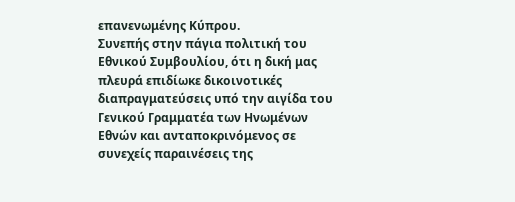επανενωμένης Κύπρου.
Συνεπής στην πάγια πολιτική του Εθνικού Συμβουλίου, ότι η δική μας πλευρά επιδίωκε δικοινοτικές διαπραγματεύσεις υπό την αιγίδα του Γενικού Γραμματέα των Ηνωμένων Εθνών και ανταποκρινόμενος σε συνεχείς παραινέσεις της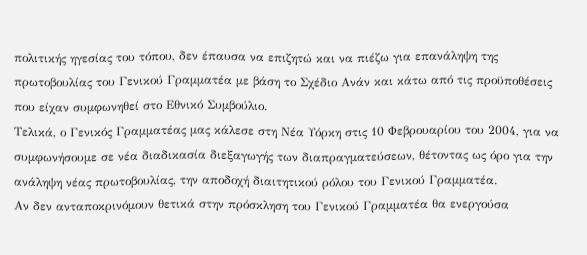πολιτικής ηγεσίας του τόπου, δεν έπαυσα να επιζητώ και να πιέζω για επανάληψη της πρωτοβουλίας του Γενικού Γραμματέα με βάση το Σχέδιο Ανάν και κάτω από τις προϋποθέσεις που είχαν συμφωνηθεί στο Εθνικό Συμβούλιο.
Τελικά, ο Γενικός Γραμματέας μας κάλεσε στη Νέα Υόρκη στις 10 Φεβρουαρίου του 2004, για να συμφωνήσουμε σε νέα διαδικασία διεξαγωγής των διαπραγματεύσεων, θέτοντας ως όρο για την ανάληψη νέας πρωτοβουλίας, την αποδοχή διαιτητικού ρόλου του Γενικού Γραμματέα.
Αν δεν ανταποκρινόμουν θετικά στην πρόσκληση του Γενικού Γραμματέα θα ενεργούσα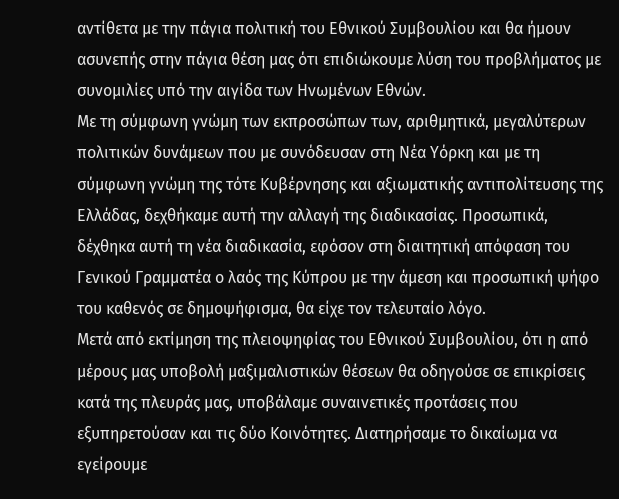αντίθετα με την πάγια πολιτική του Εθνικού Συμβουλίου και θα ήμουν ασυνεπής στην πάγια θέση μας ότι επιδιώκουμε λύση του προβλήματος με συνομιλίες υπό την αιγίδα των Ηνωμένων Εθνών.
Με τη σύμφωνη γνώμη των εκπροσώπων των, αριθμητικά, μεγαλύτερων πολιτικών δυνάμεων που με συνόδευσαν στη Νέα Υόρκη και με τη σύμφωνη γνώμη της τότε Κυβέρνησης και αξιωματικής αντιπολίτευσης της Ελλάδας, δεχθήκαμε αυτή την αλλαγή της διαδικασίας. Προσωπικά, δέχθηκα αυτή τη νέα διαδικασία, εφόσον στη διαιτητική απόφαση του Γενικού Γραμματέα ο λαός της Κύπρου με την άμεση και προσωπική ψήφο του καθενός σε δημοψήφισμα, θα είχε τον τελευταίο λόγο.
Μετά από εκτίμηση της πλειοψηφίας του Εθνικού Συμβουλίου, ότι η από μέρους μας υποβολή μαξιμαλιστικών θέσεων θα οδηγούσε σε επικρίσεις κατά της πλευράς μας, υποβάλαμε συναινετικές προτάσεις που εξυπηρετούσαν και τις δύο Κοινότητες. Διατηρήσαμε το δικαίωμα να εγείρουμε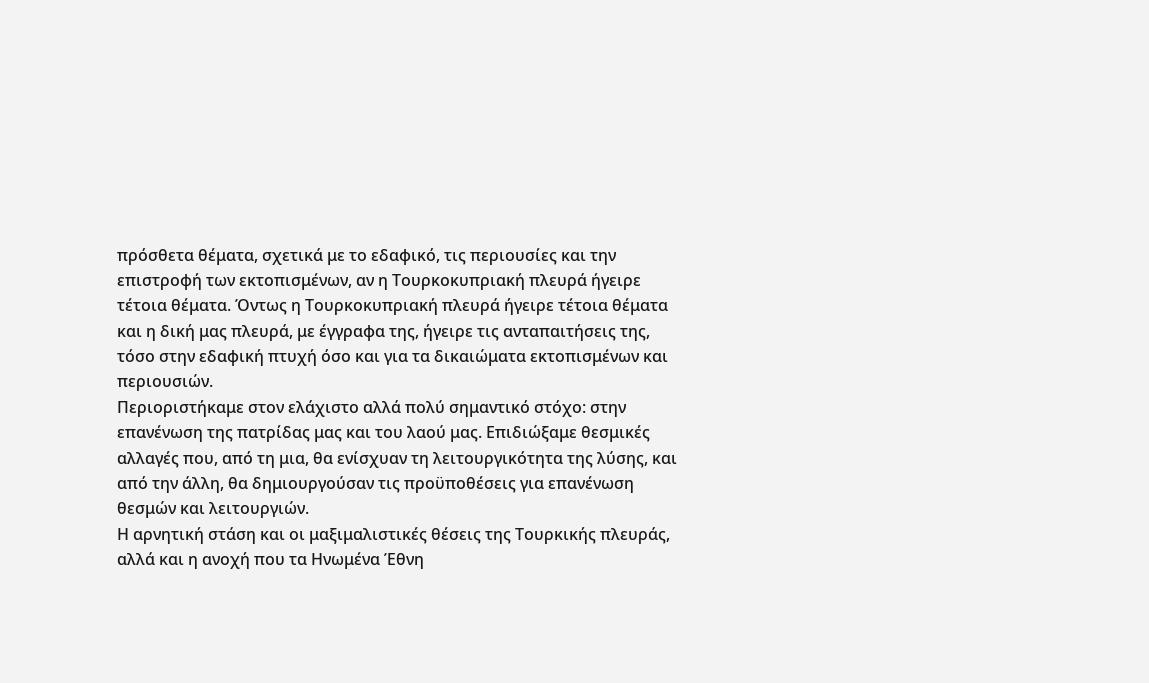πρόσθετα θέματα, σχετικά με το εδαφικό, τις περιουσίες και την επιστροφή των εκτοπισμένων, αν η Τουρκοκυπριακή πλευρά ήγειρε τέτοια θέματα. Όντως η Τουρκοκυπριακή πλευρά ήγειρε τέτοια θέματα και η δική μας πλευρά, με έγγραφα της, ήγειρε τις ανταπαιτήσεις της, τόσο στην εδαφική πτυχή όσο και για τα δικαιώματα εκτοπισμένων και περιουσιών.
Περιοριστήκαμε στον ελάχιστο αλλά πολύ σημαντικό στόχο: στην επανένωση της πατρίδας μας και του λαού μας. Επιδιώξαμε θεσμικές αλλαγές που, από τη μια, θα ενίσχυαν τη λειτουργικότητα της λύσης, και από την άλλη, θα δημιουργούσαν τις προϋποθέσεις για επανένωση θεσμών και λειτουργιών.
Η αρνητική στάση και οι μαξιμαλιστικές θέσεις της Τουρκικής πλευράς, αλλά και η ανοχή που τα Ηνωμένα Έθνη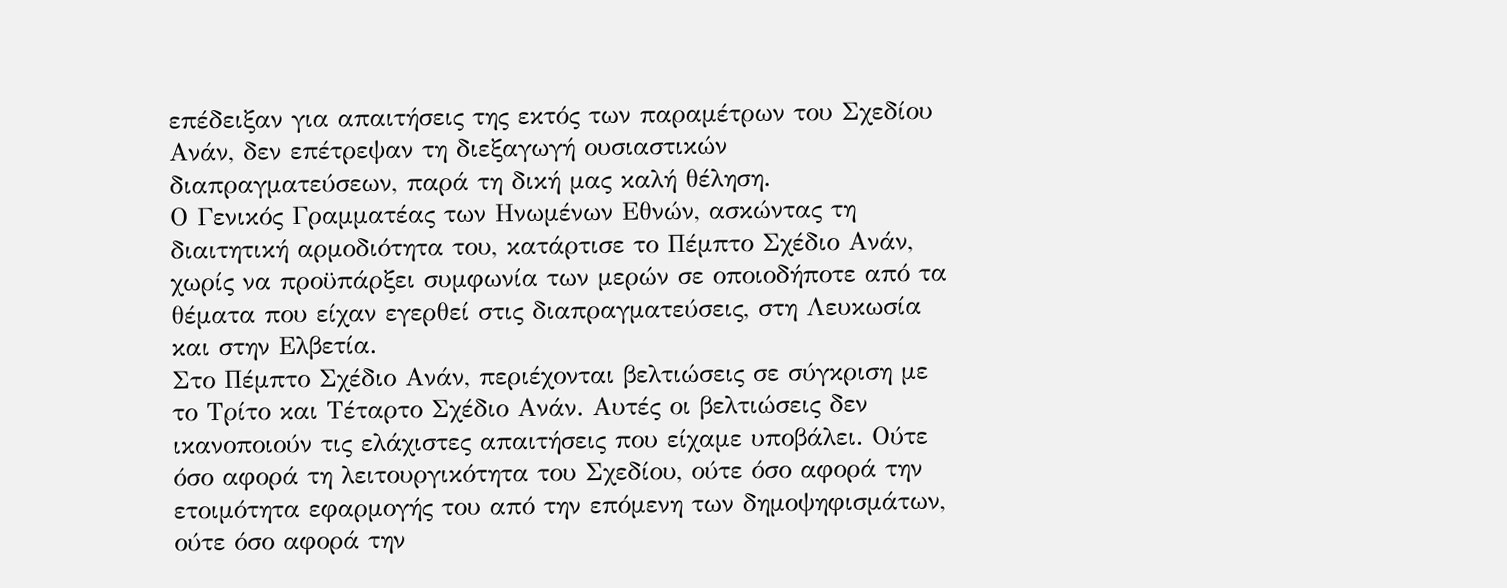επέδειξαν για απαιτήσεις της εκτός των παραμέτρων του Σχεδίου Ανάν, δεν επέτρεψαν τη διεξαγωγή ουσιαστικών διαπραγματεύσεων, παρά τη δική μας καλή θέληση.
Ο Γενικός Γραμματέας των Ηνωμένων Εθνών, ασκώντας τη διαιτητική αρμοδιότητα του, κατάρτισε το Πέμπτο Σχέδιο Ανάν, χωρίς να προϋπάρξει συμφωνία των μερών σε οποιοδήποτε από τα θέματα που είχαν εγερθεί στις διαπραγματεύσεις, στη Λευκωσία και στην Ελβετία.
Στο Πέμπτο Σχέδιο Ανάν, περιέχονται βελτιώσεις σε σύγκριση με το Τρίτο και Τέταρτο Σχέδιο Ανάν. Αυτές οι βελτιώσεις δεν ικανοποιούν τις ελάχιστες απαιτήσεις που είχαμε υποβάλει. Ούτε όσο αφορά τη λειτουργικότητα του Σχεδίου, ούτε όσο αφορά την ετοιμότητα εφαρμογής του από την επόμενη των δημοψηφισμάτων, ούτε όσο αφορά την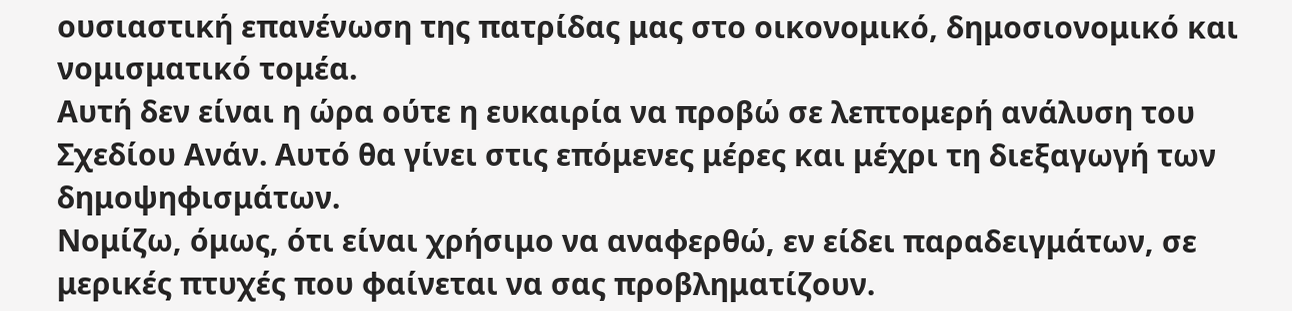ουσιαστική επανένωση της πατρίδας μας στο οικονομικό, δημοσιονομικό και νομισματικό τομέα.
Αυτή δεν είναι η ώρα ούτε η ευκαιρία να προβώ σε λεπτομερή ανάλυση του Σχεδίου Ανάν. Αυτό θα γίνει στις επόμενες μέρες και μέχρι τη διεξαγωγή των δημοψηφισμάτων.
Νομίζω, όμως, ότι είναι χρήσιμο να αναφερθώ, εν είδει παραδειγμάτων, σε μερικές πτυχές που φαίνεται να σας προβληματίζουν.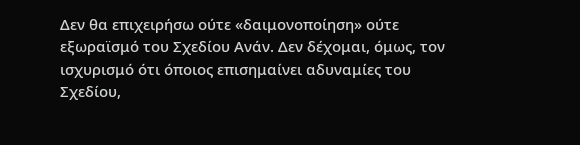Δεν θα επιχειρήσω ούτε «δαιμονοποίηση» ούτε εξωραϊσμό του Σχεδίου Ανάν. Δεν δέχομαι, όμως, τον ισχυρισμό ότι όποιος επισημαίνει αδυναμίες του Σχεδίου,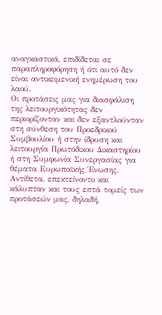αναγκαστικά, επιδίδεται σε παραπληροφόρηση ή ότι αυτό δεν είναι αντικειμενική ενημέρωση του λαού.
Οι προτάσεις μας για διασφάλιση της λειτουργικότητας δεν περιορίζονταν και δεν εξαντλούνταν στη σύνθεση του Προεδρικού Συμβουλίου ή στην ίδρυση και λειτουργία Πρωτόδικου Δικαστηρίου ή στη Συμφωνία Συνεργασίας για θέματα Ευρωπαϊκής Ένωσης. Αντίθετα, επεκτείνοντο και κάλυπταν και τους επτά τομείς των προτάσεών μας, δηλαδή,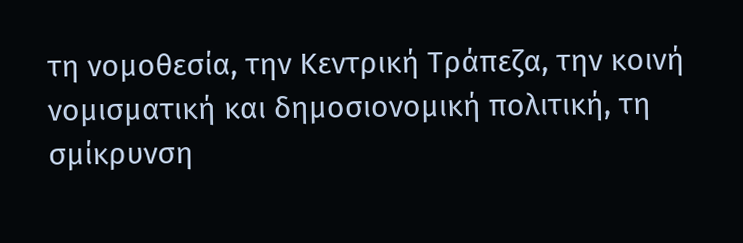τη νομοθεσία, την Κεντρική Τράπεζα, την κοινή νομισματική και δημοσιονομική πολιτική, τη σμίκρυνση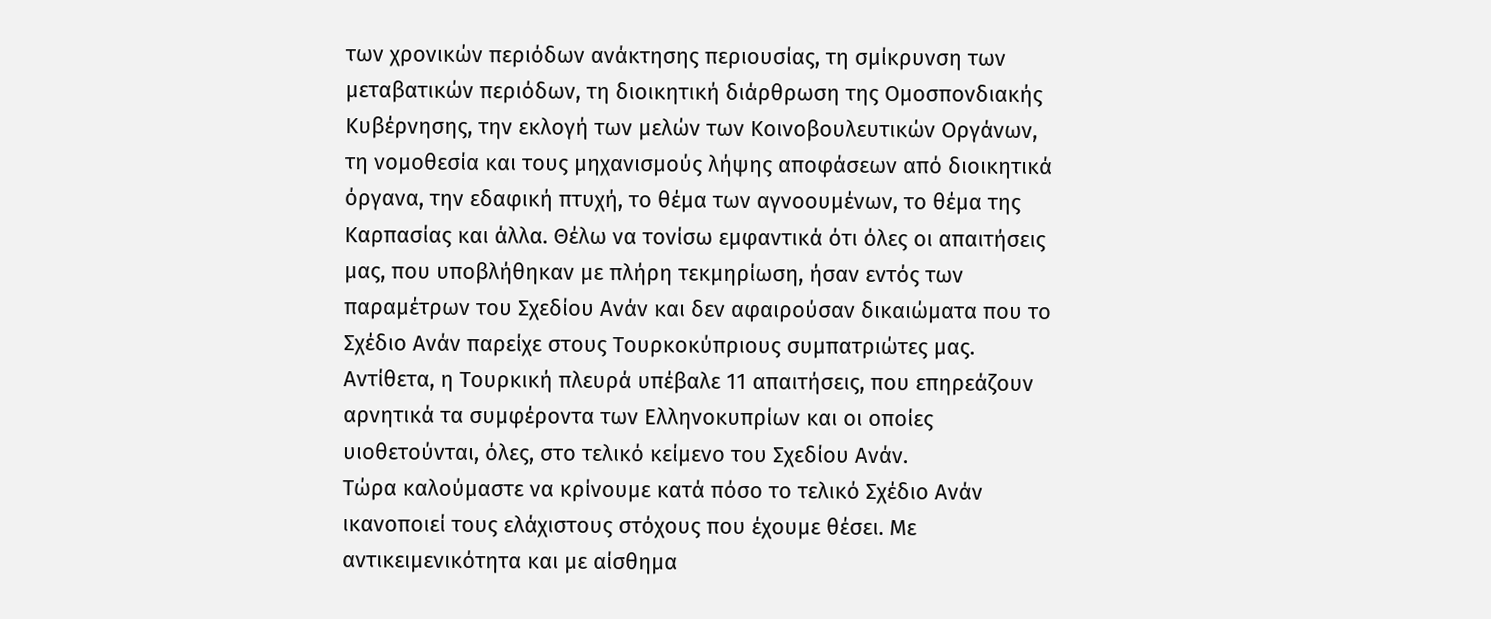των χρονικών περιόδων ανάκτησης περιουσίας, τη σμίκρυνση των μεταβατικών περιόδων, τη διοικητική διάρθρωση της Ομοσπονδιακής Κυβέρνησης, την εκλογή των μελών των Κοινοβουλευτικών Οργάνων, τη νομοθεσία και τους μηχανισμούς λήψης αποφάσεων από διοικητικά όργανα, την εδαφική πτυχή, το θέμα των αγνοουμένων, το θέμα της Καρπασίας και άλλα. Θέλω να τονίσω εμφαντικά ότι όλες οι απαιτήσεις μας, που υποβλήθηκαν με πλήρη τεκμηρίωση, ήσαν εντός των παραμέτρων του Σχεδίου Ανάν και δεν αφαιρούσαν δικαιώματα που το Σχέδιο Ανάν παρείχε στους Τουρκοκύπριους συμπατριώτες μας.
Αντίθετα, η Τουρκική πλευρά υπέβαλε 11 απαιτήσεις, που επηρεάζουν αρνητικά τα συμφέροντα των Ελληνοκυπρίων και οι οποίες υιοθετούνται, όλες, στο τελικό κείμενο του Σχεδίου Ανάν.
Τώρα καλούμαστε να κρίνουμε κατά πόσο το τελικό Σχέδιο Ανάν ικανοποιεί τους ελάχιστους στόχους που έχουμε θέσει. Με αντικειμενικότητα και με αίσθημα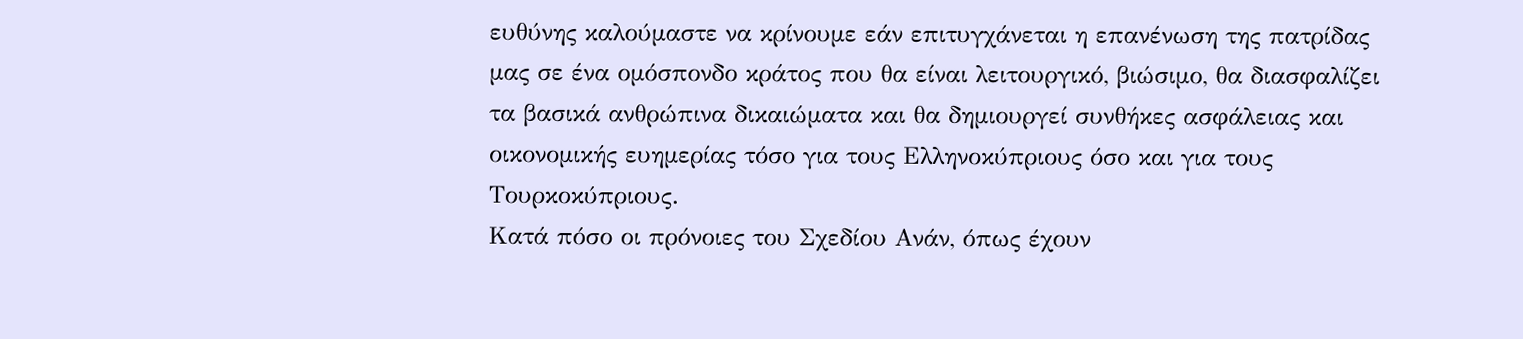ευθύνης καλούμαστε να κρίνουμε εάν επιτυγχάνεται η επανένωση της πατρίδας μας σε ένα ομόσπονδο κράτος που θα είναι λειτουργικό, βιώσιμο, θα διασφαλίζει τα βασικά ανθρώπινα δικαιώματα και θα δημιουργεί συνθήκες ασφάλειας και οικονομικής ευημερίας τόσο για τους Ελληνοκύπριους όσο και για τους Τουρκοκύπριους.
Κατά πόσο οι πρόνοιες του Σχεδίου Ανάν, όπως έχουν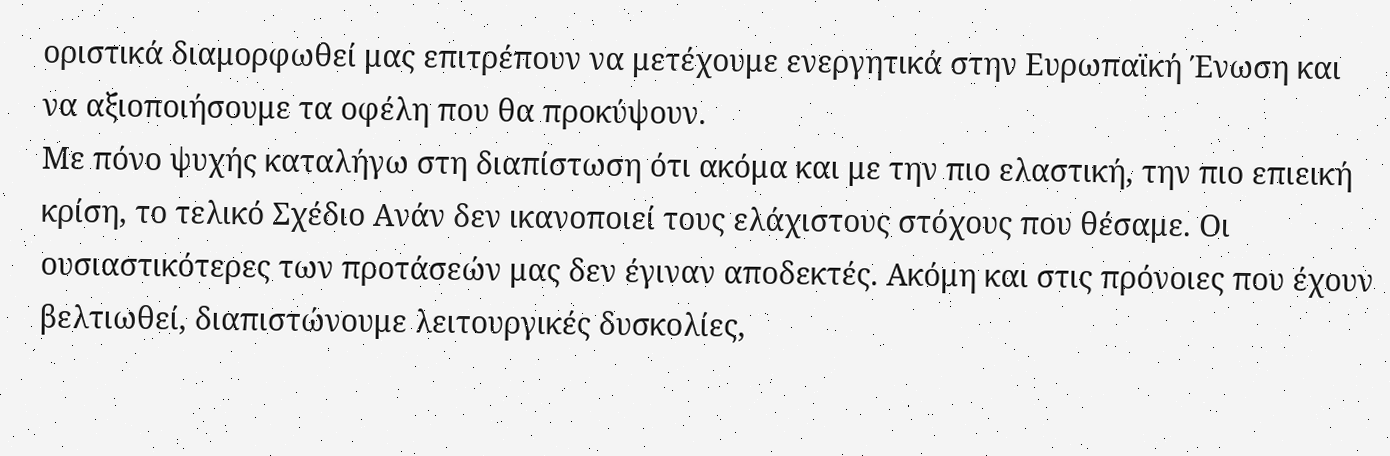οριστικά διαμορφωθεί μας επιτρέπουν να μετέχουμε ενεργητικά στην Ευρωπαϊκή Ένωση και να αξιοποιήσουμε τα οφέλη που θα προκύψουν.
Με πόνο ψυχής καταλήγω στη διαπίστωση ότι ακόμα και με την πιο ελαστική, την πιο επιεική κρίση, το τελικό Σχέδιο Ανάν δεν ικανοποιεί τους ελάχιστους στόχους που θέσαμε. Οι ουσιαστικότερες των προτάσεών μας δεν έγιναν αποδεκτές. Ακόμη και στις πρόνοιες που έχουν βελτιωθεί, διαπιστώνουμε λειτουργικές δυσκολίες,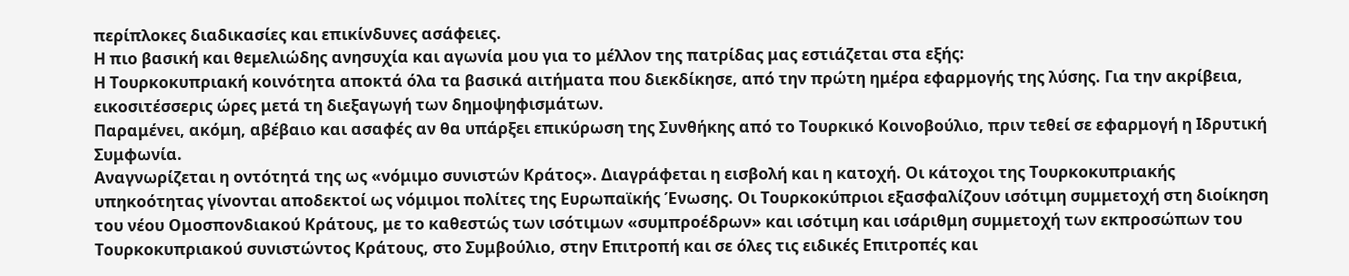περίπλοκες διαδικασίες και επικίνδυνες ασάφειες.
Η πιο βασική και θεμελιώδης ανησυχία και αγωνία μου για το μέλλον της πατρίδας μας εστιάζεται στα εξής:
Η Τουρκοκυπριακή κοινότητα αποκτά όλα τα βασικά αιτήματα που διεκδίκησε, από την πρώτη ημέρα εφαρμογής της λύσης. Για την ακρίβεια, εικοσιτέσσερις ώρες μετά τη διεξαγωγή των δημοψηφισμάτων.
Παραμένει, ακόμη, αβέβαιο και ασαφές αν θα υπάρξει επικύρωση της Συνθήκης από το Τουρκικό Κοινοβούλιο, πριν τεθεί σε εφαρμογή η Ιδρυτική Συμφωνία.
Αναγνωρίζεται η οντότητά της ως «νόμιμο συνιστών Κράτος». Διαγράφεται η εισβολή και η κατοχή. Οι κάτοχοι της Τουρκοκυπριακής υπηκοότητας γίνονται αποδεκτοί ως νόμιμοι πολίτες της Ευρωπαϊκής Ένωσης. Οι Τουρκοκύπριοι εξασφαλίζουν ισότιμη συμμετοχή στη διοίκηση του νέου Ομοσπονδιακού Κράτους, με το καθεστώς των ισότιμων «συμπροέδρων» και ισότιμη και ισάριθμη συμμετοχή των εκπροσώπων του Τουρκοκυπριακού συνιστώντος Κράτους, στο Συμβούλιο, στην Επιτροπή και σε όλες τις ειδικές Επιτροπές και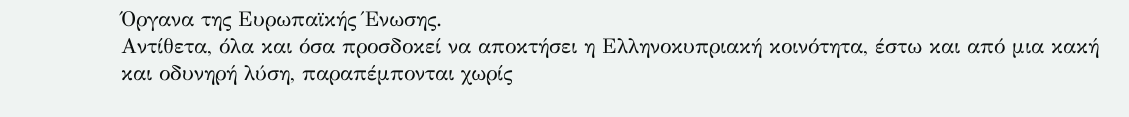Όργανα της Ευρωπαϊκής Ένωσης.
Αντίθετα, όλα και όσα προσδοκεί να αποκτήσει η Ελληνοκυπριακή κοινότητα, έστω και από μια κακή και οδυνηρή λύση, παραπέμπονται χωρίς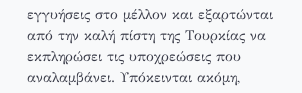εγγυήσεις στο μέλλον και εξαρτώνται από την καλή πίστη της Τουρκίας να εκπληρώσει τις υποχρεώσεις που αναλαμβάνει. Υπόκεινται ακόμη,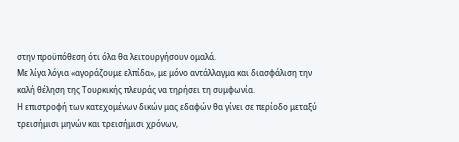στην προϋπόθεση ότι όλα θα λειτουργήσουν ομαλά.
Με λίγα λόγια «αγοράζουμε ελπίδα», με μόνο αντάλλαγμα και διασφάλιση την καλή θέληση της Τουρκικής πλευράς να τηρήσει τη συμφωνία.
Η επιστροφή των κατεχομένων δικών μας εδαφών θα γίνει σε περίοδο μεταξύ τρεισήμισι μηνών και τρεισήμισι χρόνων,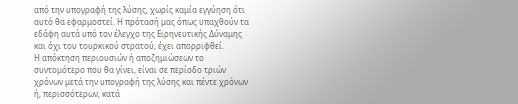από την υπογραφή της λύσης, χωρίς καμία εγγύηση ότι αυτό θα εφαρμοστεί. Η πρότασή μας όπως υπαχθούν τα εδάφη αυτά υπό τον έλεγχο της Ειρηνευτικής Δύναμης και όχι του τουρκικού στρατού, έχει απορριφθεί.
Η απόκτηση περιουσιών ή αποζημιώσεων το συντομότερο που θα γίνει, είναι σε περίοδο τριών χρόνων μετά την υπογραφή της λύσης και πέντε χρόνων ή, περισσότερων, κατά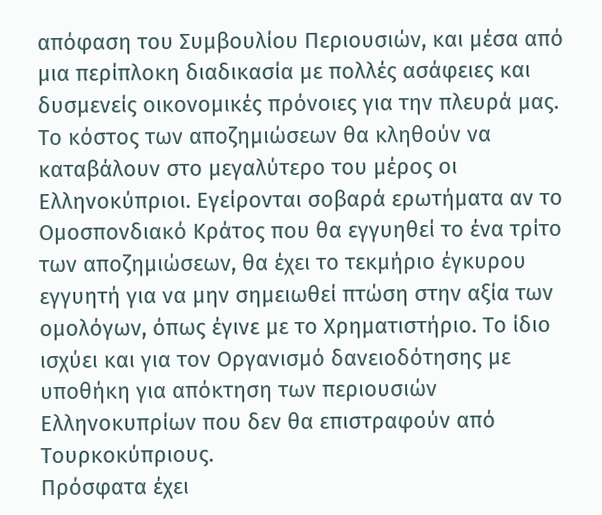απόφαση του Συμβουλίου Περιουσιών, και μέσα από μια περίπλοκη διαδικασία με πολλές ασάφειες και δυσμενείς οικονομικές πρόνοιες για την πλευρά μας. Το κόστος των αποζημιώσεων θα κληθούν να καταβάλουν στο μεγαλύτερο του μέρος οι Ελληνοκύπριοι. Εγείρονται σοβαρά ερωτήματα αν το Ομοσπονδιακό Κράτος που θα εγγυηθεί το ένα τρίτο των αποζημιώσεων, θα έχει το τεκμήριο έγκυρου εγγυητή για να μην σημειωθεί πτώση στην αξία των ομολόγων, όπως έγινε με το Χρηματιστήριο. Το ίδιο ισχύει και για τον Οργανισμό δανειοδότησης με υποθήκη για απόκτηση των περιουσιών Ελληνοκυπρίων που δεν θα επιστραφούν από Τουρκοκύπριους.
Πρόσφατα έχει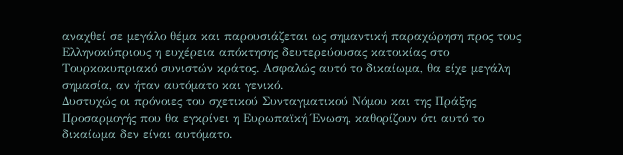αναχθεί σε μεγάλο θέμα και παρουσιάζεται ως σημαντική παραχώρηση προς τους Ελληνοκύπριους η ευχέρεια απόκτησης δευτερεύουσας κατοικίας στο Τουρκοκυπριακό συνιστών κράτος. Ασφαλώς αυτό το δικαίωμα, θα είχε μεγάλη σημασία, αν ήταν αυτόματο και γενικό.
Δυστυχώς οι πρόνοιες του σχετικού Συνταγματικού Νόμου και της Πράξης Προσαρμογής που θα εγκρίνει η Ευρωπαϊκή Ένωση, καθορίζουν ότι αυτό το δικαίωμα δεν είναι αυτόματο.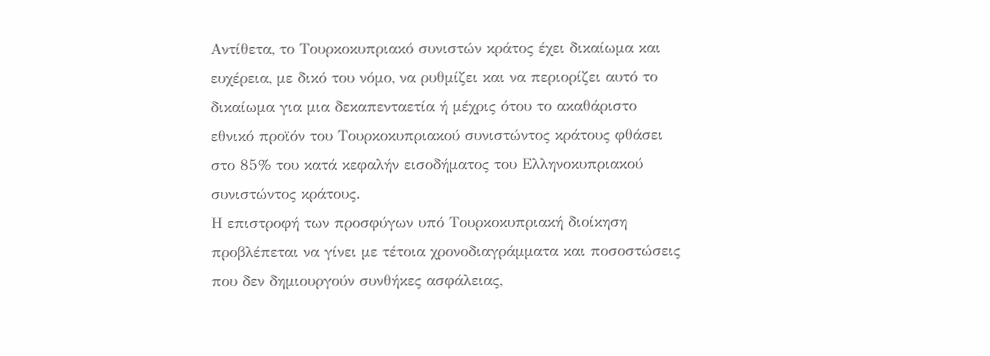Αντίθετα, το Τουρκοκυπριακό συνιστών κράτος έχει δικαίωμα και ευχέρεια, με δικό του νόμο, να ρυθμίζει και να περιορίζει αυτό το δικαίωμα για μια δεκαπενταετία ή μέχρις ότου το ακαθάριστο εθνικό προϊόν του Τουρκοκυπριακού συνιστώντος κράτους φθάσει στο 85% του κατά κεφαλήν εισοδήματος του Ελληνοκυπριακού συνιστώντος κράτους.
Η επιστροφή των προσφύγων υπό Τουρκοκυπριακή διοίκηση προβλέπεται να γίνει με τέτοια χρονοδιαγράμματα και ποσοστώσεις που δεν δημιουργούν συνθήκες ασφάλειας,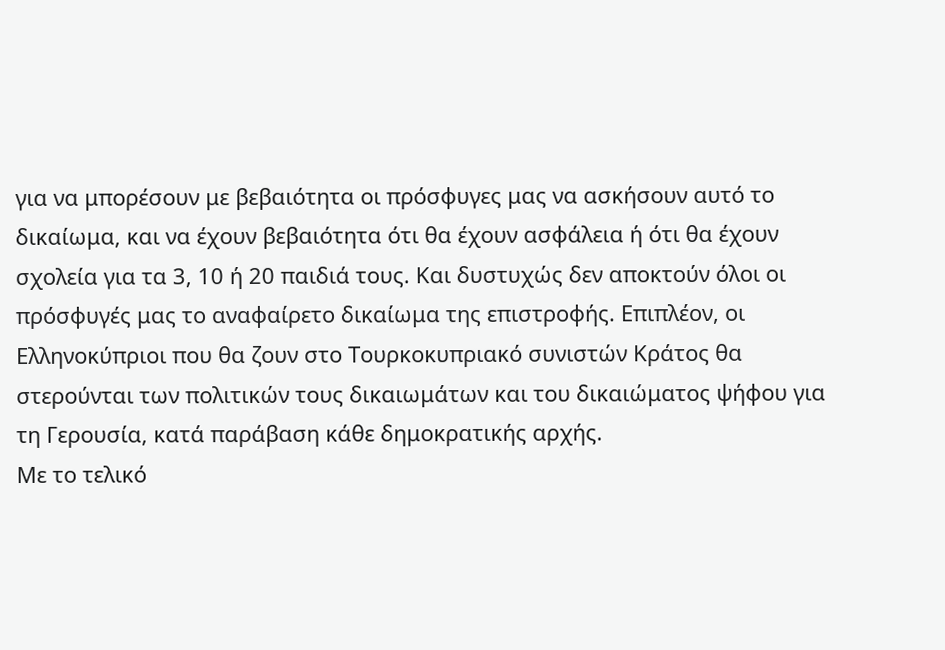για να μπορέσουν με βεβαιότητα οι πρόσφυγες μας να ασκήσουν αυτό το δικαίωμα, και να έχουν βεβαιότητα ότι θα έχουν ασφάλεια ή ότι θα έχουν σχολεία για τα 3, 10 ή 20 παιδιά τους. Και δυστυχώς δεν αποκτούν όλοι οι πρόσφυγές μας το αναφαίρετο δικαίωμα της επιστροφής. Επιπλέον, οι Ελληνοκύπριοι που θα ζουν στο Τουρκοκυπριακό συνιστών Κράτος θα στερούνται των πολιτικών τους δικαιωμάτων και του δικαιώματος ψήφου για τη Γερουσία, κατά παράβαση κάθε δημοκρατικής αρχής.
Με το τελικό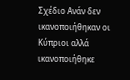Σχέδιο Ανάν δεν ικανοποιήθηκαν οι Κύπριοι αλλά ικανοποιήθηκε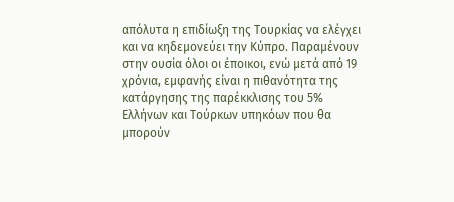απόλυτα η επιδίωξη της Τουρκίας να ελέγχει και να κηδεμονεύει την Κύπρο. Παραμένουν στην ουσία όλοι οι έποικοι, ενώ μετά από 19 χρόνια, εμφανής είναι η πιθανότητα της κατάργησης της παρέκκλισης του 5% Ελλήνων και Τούρκων υπηκόων που θα μπορούν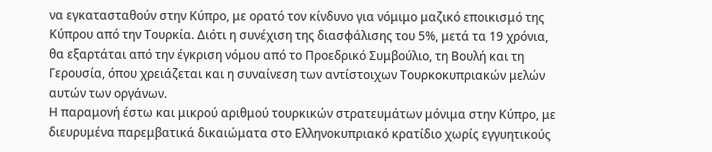να εγκατασταθούν στην Κύπρο, με ορατό τον κίνδυνο για νόμιμο μαζικό εποικισμό της Κύπρου από την Τουρκία. Διότι η συνέχιση της διασφάλισης του 5%, μετά τα 19 χρόνια, θα εξαρτάται από την έγκριση νόμου από το Προεδρικό Συμβούλιο, τη Βουλή και τη Γερουσία, όπου χρειάζεται και η συναίνεση των αντίστοιχων Τουρκοκυπριακών μελών αυτών των οργάνων.
Η παραμονή έστω και μικρού αριθμού τουρκικών στρατευμάτων μόνιμα στην Κύπρο, με διευρυμένα παρεμβατικά δικαιώματα στο Ελληνοκυπριακό κρατίδιο χωρίς εγγυητικούς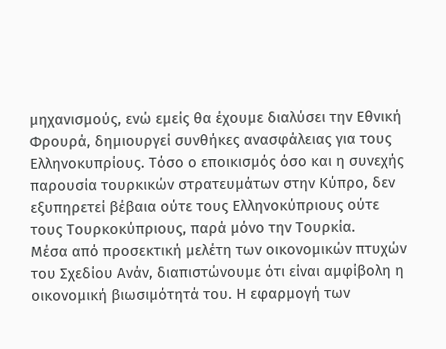μηχανισμούς, ενώ εμείς θα έχουμε διαλύσει την Εθνική Φρουρά, δημιουργεί συνθήκες ανασφάλειας για τους Ελληνοκυπρίους. Τόσο ο εποικισμός όσο και η συνεχής παρουσία τουρκικών στρατευμάτων στην Κύπρο, δεν εξυπηρετεί βέβαια ούτε τους Ελληνοκύπριους ούτε τους Τουρκοκύπριους, παρά μόνο την Τουρκία.
Μέσα από προσεκτική μελέτη των οικονομικών πτυχών του Σχεδίου Ανάν, διαπιστώνουμε ότι είναι αμφίβολη η οικονομική βιωσιμότητά του. Η εφαρμογή των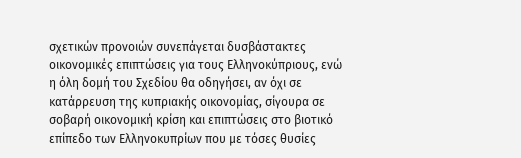σχετικών προνοιών συνεπάγεται δυσβάστακτες οικονομικές επιπτώσεις για τους Ελληνοκύπριους, ενώ η όλη δομή του Σχεδίου θα οδηγήσει, αν όχι σε κατάρρευση της κυπριακής οικονομίας, σίγουρα σε σοβαρή οικονομική κρίση και επιπτώσεις στο βιοτικό επίπεδο των Ελληνοκυπρίων που με τόσες θυσίες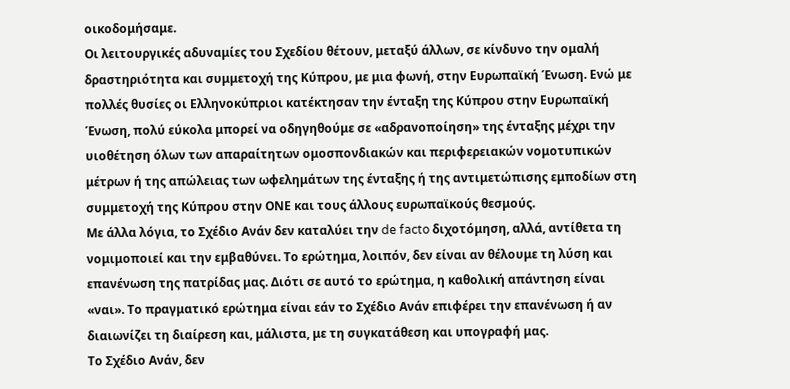οικοδομήσαμε.
Οι λειτουργικές αδυναμίες του Σχεδίου θέτουν, μεταξύ άλλων, σε κίνδυνο την ομαλή δραστηριότητα και συμμετοχή της Κύπρου, με μια φωνή, στην Ευρωπαϊκή Ένωση. Ενώ με πολλές θυσίες οι Ελληνοκύπριοι κατέκτησαν την ένταξη της Κύπρου στην Ευρωπαϊκή Ένωση, πολύ εύκολα μπορεί να οδηγηθούμε σε «αδρανοποίηση» της ένταξης μέχρι την υιοθέτηση όλων των απαραίτητων ομοσπονδιακών και περιφερειακών νομοτυπικών μέτρων ή της απώλειας των ωφελημάτων της ένταξης ή της αντιμετώπισης εμποδίων στη συμμετοχή της Κύπρου στην ΟΝΕ και τους άλλους ευρωπαϊκούς θεσμούς.
Με άλλα λόγια, το Σχέδιο Ανάν δεν καταλύει την de facto διχοτόμηση, αλλά, αντίθετα τη νομιμοποιεί και την εμβαθύνει. Το ερώτημα, λοιπόν, δεν είναι αν θέλουμε τη λύση και επανένωση της πατρίδας μας. Διότι σε αυτό το ερώτημα, η καθολική απάντηση είναι «ναι». Το πραγματικό ερώτημα είναι εάν το Σχέδιο Ανάν επιφέρει την επανένωση ή αν διαιωνίζει τη διαίρεση και, μάλιστα, με τη συγκατάθεση και υπογραφή μας.
Το Σχέδιο Ανάν, δεν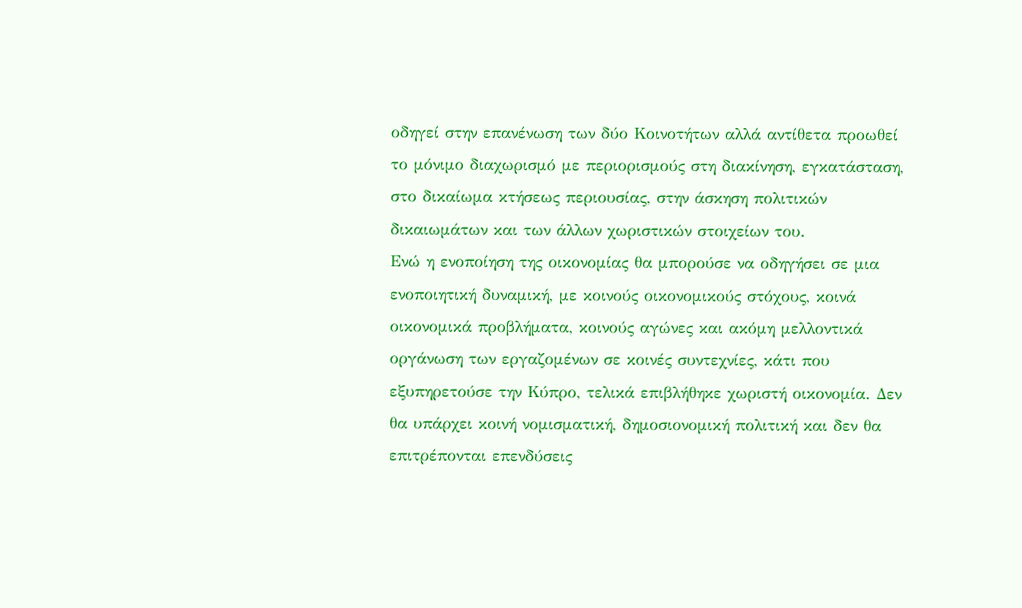οδηγεί στην επανένωση των δύο Κοινοτήτων αλλά αντίθετα προωθεί το μόνιμο διαχωρισμό με περιορισμούς στη διακίνηση, εγκατάσταση, στο δικαίωμα κτήσεως περιουσίας, στην άσκηση πολιτικών δικαιωμάτων και των άλλων χωριστικών στοιχείων του.
Ενώ η ενοποίηση της οικονομίας θα μπορούσε να οδηγήσει σε μια ενοποιητική δυναμική, με κοινούς οικονομικούς στόχους, κοινά οικονομικά προβλήματα, κοινούς αγώνες και ακόμη μελλοντικά οργάνωση των εργαζομένων σε κοινές συντεχνίες, κάτι που εξυπηρετούσε την Κύπρο, τελικά επιβλήθηκε χωριστή οικονομία. Δεν θα υπάρχει κοινή νομισματική, δημοσιονομική πολιτική και δεν θα επιτρέπονται επενδύσεις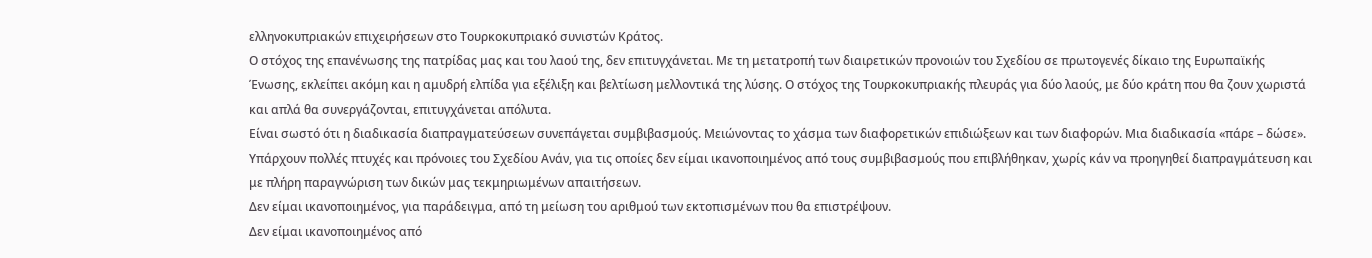ελληνοκυπριακών επιχειρήσεων στο Τουρκοκυπριακό συνιστών Κράτος.
Ο στόχος της επανένωσης της πατρίδας μας και του λαού της, δεν επιτυγχάνεται. Με τη μετατροπή των διαιρετικών προνοιών του Σχεδίου σε πρωτογενές δίκαιο της Ευρωπαϊκής Ένωσης, εκλείπει ακόμη και η αμυδρή ελπίδα για εξέλιξη και βελτίωση μελλοντικά της λύσης. Ο στόχος της Τουρκοκυπριακής πλευράς για δύο λαούς, με δύο κράτη που θα ζουν χωριστά και απλά θα συνεργάζονται, επιτυγχάνεται απόλυτα.
Είναι σωστό ότι η διαδικασία διαπραγματεύσεων συνεπάγεται συμβιβασμούς. Μειώνοντας το χάσμα των διαφορετικών επιδιώξεων και των διαφορών. Μια διαδικασία «πάρε – δώσε».
Υπάρχουν πολλές πτυχές και πρόνοιες του Σχεδίου Ανάν, για τις οποίες δεν είμαι ικανοποιημένος από τους συμβιβασμούς που επιβλήθηκαν, χωρίς κάν να προηγηθεί διαπραγμάτευση και με πλήρη παραγνώριση των δικών μας τεκμηριωμένων απαιτήσεων.
Δεν είμαι ικανοποιημένος, για παράδειγμα, από τη μείωση του αριθμού των εκτοπισμένων που θα επιστρέψουν.
Δεν είμαι ικανοποιημένος από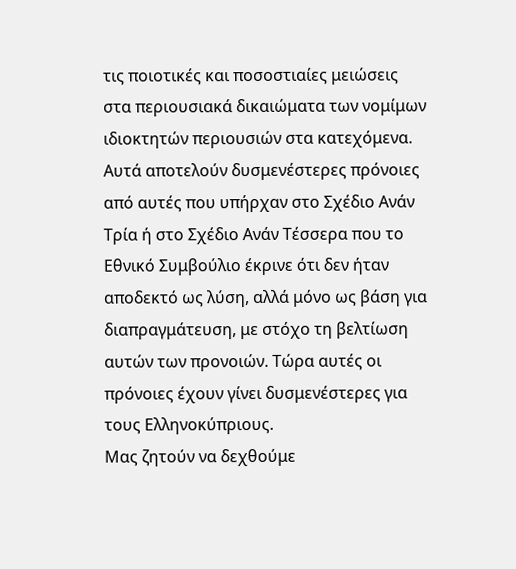τις ποιοτικές και ποσοστιαίες μειώσεις στα περιουσιακά δικαιώματα των νομίμων ιδιοκτητών περιουσιών στα κατεχόμενα.
Αυτά αποτελούν δυσμενέστερες πρόνοιες από αυτές που υπήρχαν στο Σχέδιο Ανάν Τρία ή στο Σχέδιο Ανάν Τέσσερα που το Εθνικό Συμβούλιο έκρινε ότι δεν ήταν αποδεκτό ως λύση, αλλά μόνο ως βάση για διαπραγμάτευση, με στόχο τη βελτίωση αυτών των προνοιών. Τώρα αυτές οι πρόνοιες έχουν γίνει δυσμενέστερες για τους Ελληνοκύπριους.
Μας ζητούν να δεχθούμε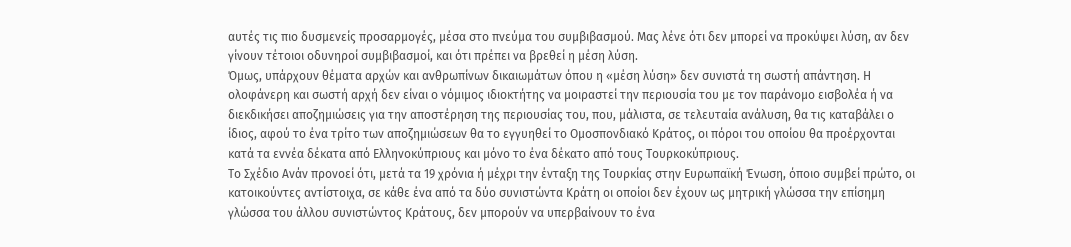αυτές τις πιο δυσμενείς προσαρμογές, μέσα στο πνεύμα του συμβιβασμού. Μας λένε ότι δεν μπορεί να προκύψει λύση, αν δεν γίνουν τέτοιοι οδυνηροί συμβιβασμοί, και ότι πρέπει να βρεθεί η μέση λύση.
Όμως, υπάρχουν θέματα αρχών και ανθρωπίνων δικαιωμάτων όπου η «μέση λύση» δεν συνιστά τη σωστή απάντηση. Η ολοφάνερη και σωστή αρχή δεν είναι ο νόμιμος ιδιοκτήτης να μοιραστεί την περιουσία του με τον παράνομο εισβολέα ή να διεκδικήσει αποζημιώσεις για την αποστέρηση της περιουσίας του, που, μάλιστα, σε τελευταία ανάλυση, θα τις καταβάλει ο ίδιος, αφού το ένα τρίτο των αποζημιώσεων θα το εγγυηθεί το Ομοσπονδιακό Κράτος, οι πόροι του οποίου θα προέρχονται κατά τα εννέα δέκατα από Ελληνοκύπριους και μόνο το ένα δέκατο από τους Τουρκοκύπριους.
Το Σχέδιο Ανάν προνοεί ότι, μετά τα 19 χρόνια ή μέχρι την ένταξη της Τουρκίας στην Ευρωπαϊκή Ένωση, όποιο συμβεί πρώτο, οι κατοικούντες αντίστοιχα, σε κάθε ένα από τα δύο συνιστώντα Κράτη οι οποίοι δεν έχουν ως μητρική γλώσσα την επίσημη γλώσσα του άλλου συνιστώντος Κράτους, δεν μπορούν να υπερβαίνουν το ένα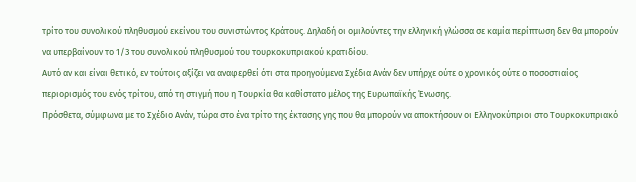τρίτο του συνολικού πληθυσμού εκείνου του συνιστώντος Κράτους. Δηλαδή οι ομιλούντες την ελληνική γλώσσα σε καμία περίπτωση δεν θα μπορούν να υπερβαίνουν το 1/3 του συνολικού πληθυσμού του τουρκοκυπριακού κρατιδίου.
Αυτό αν και είναι θετικό, εν τούτοις αξίζει να αναφερθεί ότι στα προηγούμενα Σχέδια Ανάν δεν υπήρχε ούτε ο χρονικός ούτε ο ποσοστιαίος περιορισμός του ενός τρίτου, από τη στιγμή που η Τουρκία θα καθίστατο μέλος της Ευρωπαϊκής Ένωσης.
Πρόσθετα, σύμφωνα με το Σχέδιο Ανάν, τώρα στο ένα τρίτο της έκτασης γης που θα μπορούν να αποκτήσουν οι Ελληνοκύπριοι στο Τουρκοκυπριακό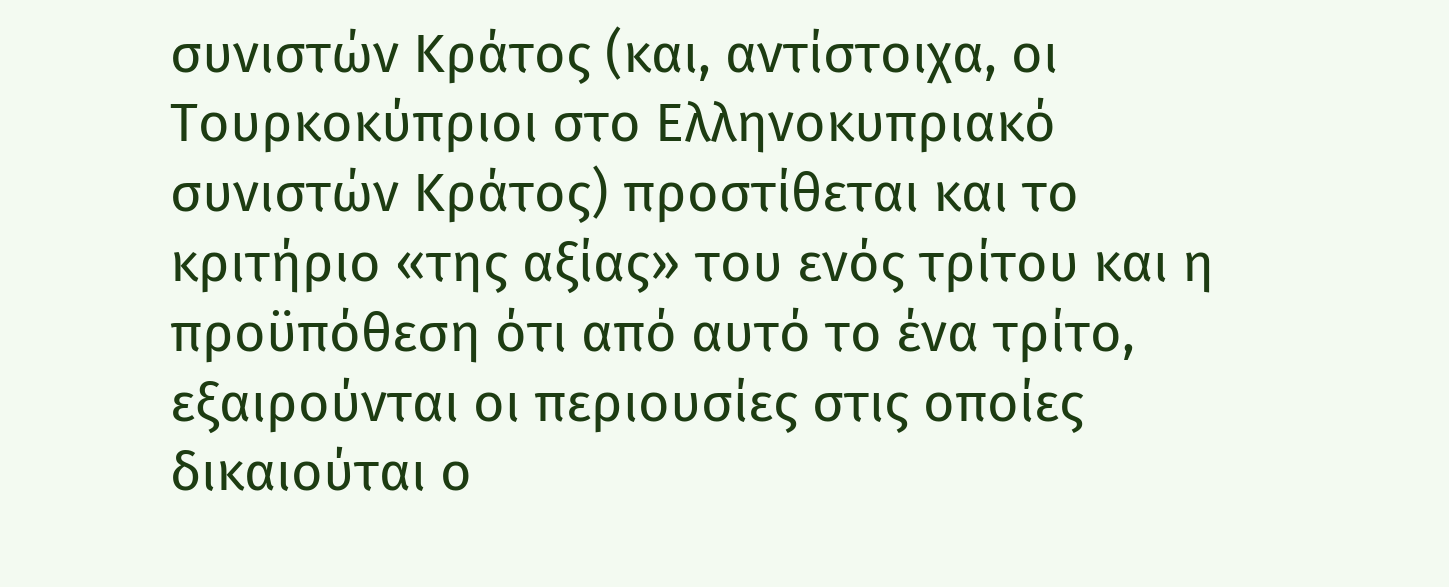συνιστών Κράτος (και, αντίστοιχα, οι Τουρκοκύπριοι στο Ελληνοκυπριακό συνιστών Κράτος) προστίθεται και το κριτήριο «της αξίας» του ενός τρίτου και η προϋπόθεση ότι από αυτό το ένα τρίτο, εξαιρούνται οι περιουσίες στις οποίες δικαιούται ο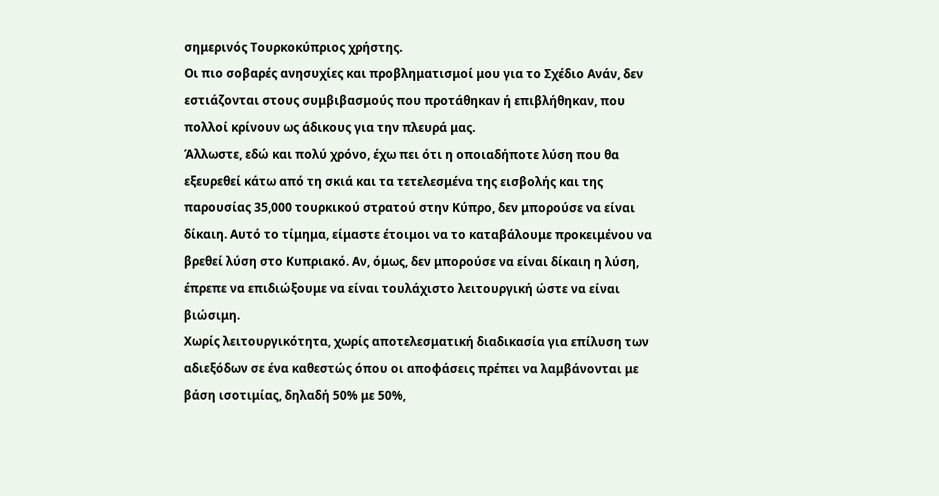σημερινός Τουρκοκύπριος χρήστης.
Οι πιο σοβαρές ανησυχίες και προβληματισμοί μου για το Σχέδιο Ανάν, δεν εστιάζονται στους συμβιβασμούς που προτάθηκαν ή επιβλήθηκαν, που πολλοί κρίνουν ως άδικους για την πλευρά μας.
Άλλωστε, εδώ και πολύ χρόνο, έχω πει ότι η οποιαδήποτε λύση που θα εξευρεθεί κάτω από τη σκιά και τα τετελεσμένα της εισβολής και της παρουσίας 35,000 τουρκικού στρατού στην Κύπρο, δεν μπορούσε να είναι δίκαιη. Αυτό το τίμημα, είμαστε έτοιμοι να το καταβάλουμε προκειμένου να βρεθεί λύση στο Κυπριακό. Αν, όμως, δεν μπορούσε να είναι δίκαιη η λύση, έπρεπε να επιδιώξουμε να είναι τουλάχιστο λειτουργική ώστε να είναι βιώσιμη.
Χωρίς λειτουργικότητα, χωρίς αποτελεσματική διαδικασία για επίλυση των αδιεξόδων σε ένα καθεστώς όπου οι αποφάσεις πρέπει να λαμβάνονται με βάση ισοτιμίας, δηλαδή 50% με 50%,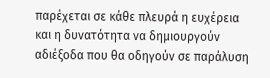παρέχεται σε κάθε πλευρά η ευχέρεια και η δυνατότητα να δημιουργούν αδιέξοδα που θα οδηγούν σε παράλυση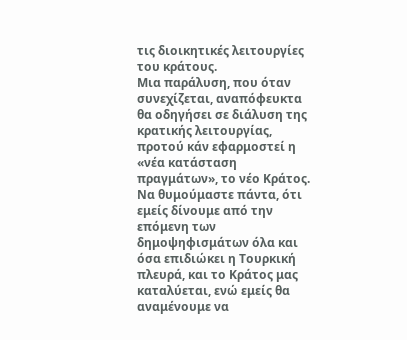τις διοικητικές λειτουργίες του κράτους.
Μια παράλυση, που όταν συνεχίζεται, αναπόφευκτα θα οδηγήσει σε διάλυση της κρατικής λειτουργίας, προτού κάν εφαρμοστεί η «νέα κατάσταση πραγμάτων», το νέο Κράτος.
Να θυμούμαστε πάντα, ότι εμείς δίνουμε από την επόμενη των δημοψηφισμάτων όλα και όσα επιδιώκει η Τουρκική πλευρά, και το Κράτος μας καταλύεται, ενώ εμείς θα αναμένουμε να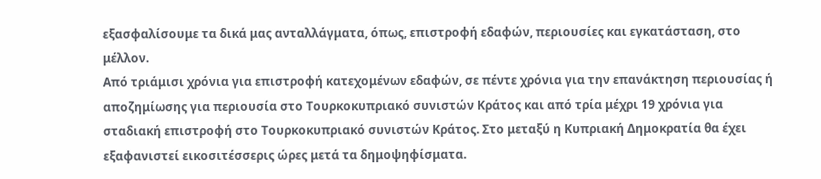εξασφαλίσουμε τα δικά μας ανταλλάγματα, όπως, επιστροφή εδαφών, περιουσίες και εγκατάσταση, στο μέλλον.
Από τριάμισι χρόνια για επιστροφή κατεχομένων εδαφών, σε πέντε χρόνια για την επανάκτηση περιουσίας ή αποζημίωσης για περιουσία στο Τουρκοκυπριακό συνιστών Κράτος και από τρία μέχρι 19 χρόνια για σταδιακή επιστροφή στο Τουρκοκυπριακό συνιστών Κράτος. Στο μεταξύ η Κυπριακή Δημοκρατία θα έχει εξαφανιστεί εικοσιτέσσερις ώρες μετά τα δημοψηφίσματα.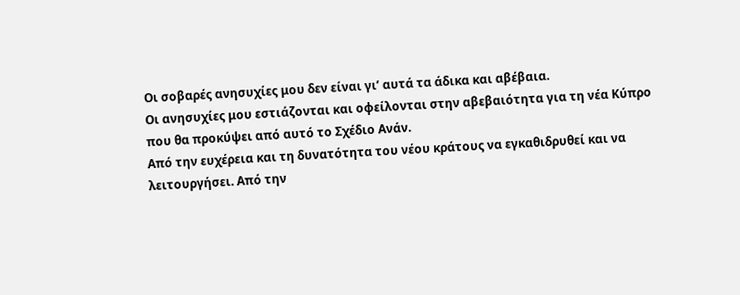Οι σοβαρές ανησυχίες μου δεν είναι γι’ αυτά τα άδικα και αβέβαια.
Οι ανησυχίες μου εστιάζονται και οφείλονται στην αβεβαιότητα για τη νέα Κύπρο που θα προκύψει από αυτό το Σχέδιο Ανάν.
Από την ευχέρεια και τη δυνατότητα του νέου κράτους να εγκαθιδρυθεί και να λειτουργήσει. Από την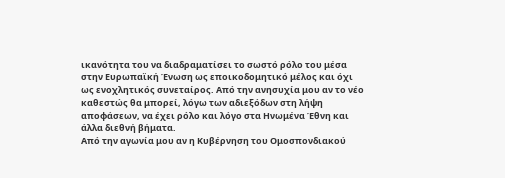ικανότητα του να διαδραματίσει το σωστό ρόλο του μέσα στην Ευρωπαϊκή Ένωση ως εποικοδομητικό μέλος και όχι ως ενοχλητικός συνεταίρος. Από την ανησυχία μου αν το νέο καθεστώς θα μπορεί, λόγω των αδιεξόδων στη λήψη αποφάσεων, να έχει ρόλο και λόγο στα Ηνωμένα Έθνη και άλλα διεθνή βήματα.
Από την αγωνία μου αν η Κυβέρνηση του Ομοσπονδιακού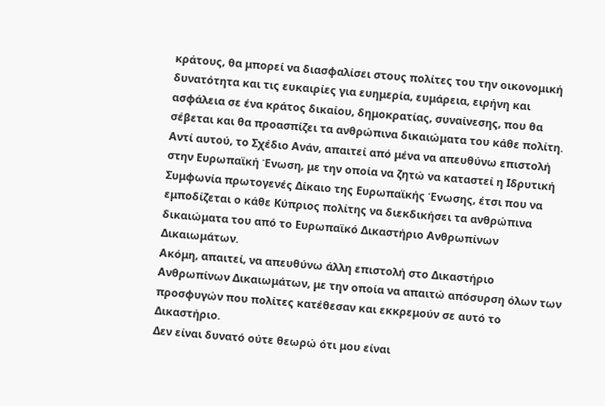κράτους, θα μπορεί να διασφαλίσει στους πολίτες του την οικονομική δυνατότητα και τις ευκαιρίες για ευημερία, ευμάρεια, ειρήνη και ασφάλεια σε ένα κράτος δικαίου, δημοκρατίας, συναίνεσης, που θα σέβεται και θα προασπίζει τα ανθρώπινα δικαιώματα του κάθε πολίτη.
Αντί αυτού, το Σχέδιο Ανάν, απαιτεί από μένα να απευθύνω επιστολή στην Ευρωπαϊκή Ένωση, με την οποία να ζητώ να καταστεί η Ιδρυτική Συμφωνία πρωτογενές Δίκαιο της Ευρωπαϊκής Ένωσης, έτσι που να εμποδίζεται ο κάθε Κύπριος πολίτης να διεκδικήσει τα ανθρώπινα δικαιώματα του από το Ευρωπαϊκό Δικαστήριο Ανθρωπίνων Δικαιωμάτων.
Ακόμη, απαιτεί, να απευθύνω άλλη επιστολή στο Δικαστήριο Ανθρωπίνων Δικαιωμάτων, με την οποία να απαιτώ απόσυρση όλων των προσφυγών που πολίτες κατέθεσαν και εκκρεμούν σε αυτό το Δικαστήριο.
Δεν είναι δυνατό ούτε θεωρώ ότι μου είναι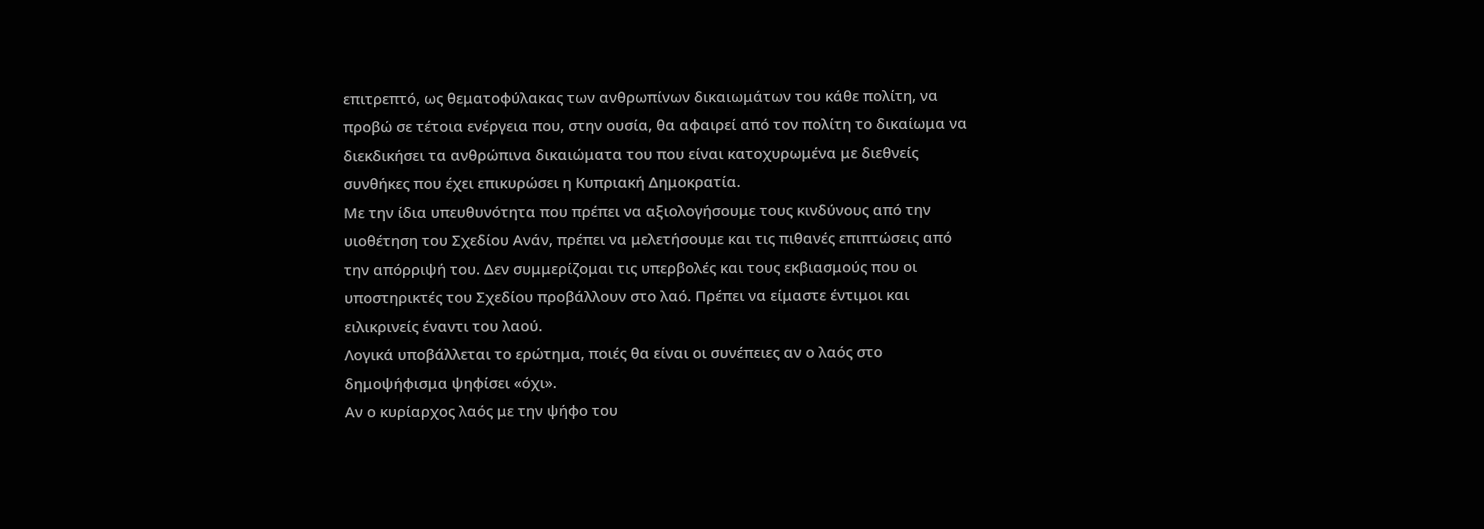επιτρεπτό, ως θεματοφύλακας των ανθρωπίνων δικαιωμάτων του κάθε πολίτη, να προβώ σε τέτοια ενέργεια που, στην ουσία, θα αφαιρεί από τον πολίτη το δικαίωμα να διεκδικήσει τα ανθρώπινα δικαιώματα του που είναι κατοχυρωμένα με διεθνείς συνθήκες που έχει επικυρώσει η Κυπριακή Δημοκρατία.
Με την ίδια υπευθυνότητα που πρέπει να αξιολογήσουμε τους κινδύνους από την υιοθέτηση του Σχεδίου Ανάν, πρέπει να μελετήσουμε και τις πιθανές επιπτώσεις από την απόρριψή του. Δεν συμμερίζομαι τις υπερβολές και τους εκβιασμούς που οι υποστηρικτές του Σχεδίου προβάλλουν στο λαό. Πρέπει να είμαστε έντιμοι και ειλικρινείς έναντι του λαού.
Λογικά υποβάλλεται το ερώτημα, ποιές θα είναι οι συνέπειες αν ο λαός στο δημοψήφισμα ψηφίσει «όχι».
Αν ο κυρίαρχος λαός με την ψήφο του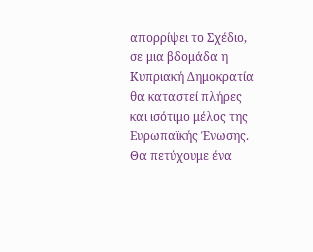απορρίψει το Σχέδιο, σε μια βδομάδα η Κυπριακή Δημοκρατία θα καταστεί πλήρες και ισότιμο μέλος της Ευρωπαϊκής Ένωσης. Θα πετύχουμε ένα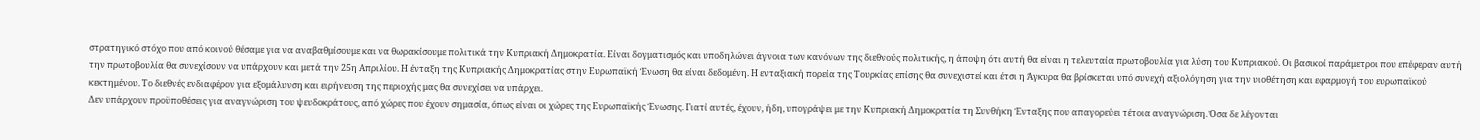στρατηγικό στόχο που από κοινού θέσαμε για να αναβαθμίσουμε και να θωρακίσουμε πολιτικά την Κυπριακή Δημοκρατία. Είναι δογματισμός και υποδηλώνει άγνοια των κανόνων της διεθνούς πολιτικής, η άποψη ότι αυτή θα είναι η τελευταία πρωτοβουλία για λύση του Κυπριακού. Οι βασικοί παράμετροι που επέφεραν αυτή την πρωτοβουλία θα συνεχίσουν να υπάρχουν και μετά την 25η Απριλίου. Η ένταξη της Κυπριακής Δημοκρατίας στην Ευρωπαϊκή Ένωση θα είναι δεδομένη. Η ενταξιακή πορεία της Τουρκίας επίσης θα συνεχιστεί και έτσι η Άγκυρα θα βρίσκεται υπό συνεχή αξιολόγηση για την υιοθέτηση και εφαρμογή του ευρωπαϊκού κεκτημένου. Το διεθνές ενδιαφέρον για εξομάλυνση και ειρήνευση της περιοχής μας θα συνεχίσει να υπάρχει.
Δεν υπάρχουν προϋποθέσεις για αναγνώριση του ψευδοκράτους, από χώρες που έχουν σημασία, όπως είναι οι χώρες της Ευρωπαϊκής Ένωσης. Γιατί αυτές, έχουν, ήδη, υπογράψει με την Κυπριακή Δημοκρατία τη Συνθήκη Ένταξης που απαγορεύει τέτοια αναγνώριση. Όσα δε λέγονται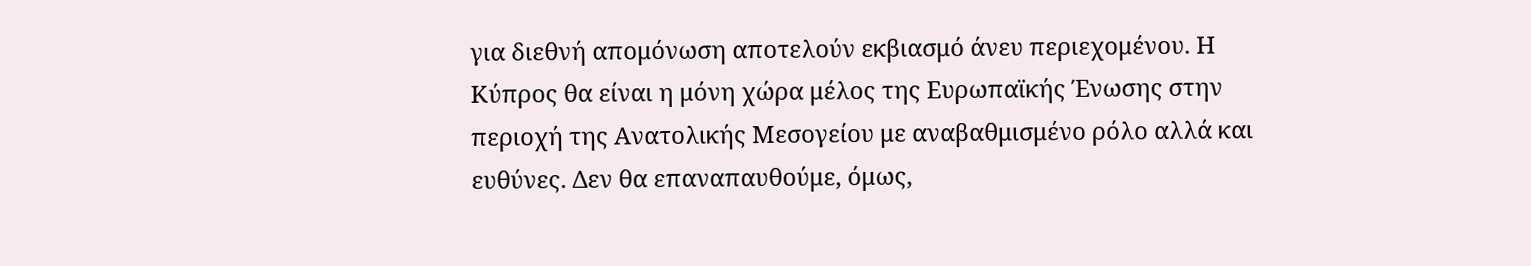για διεθνή απομόνωση αποτελούν εκβιασμό άνευ περιεχομένου. Η Κύπρος θα είναι η μόνη χώρα μέλος της Ευρωπαϊκής Ένωσης στην περιοχή της Ανατολικής Μεσογείου με αναβαθμισμένο ρόλο αλλά και ευθύνες. Δεν θα επαναπαυθούμε, όμως,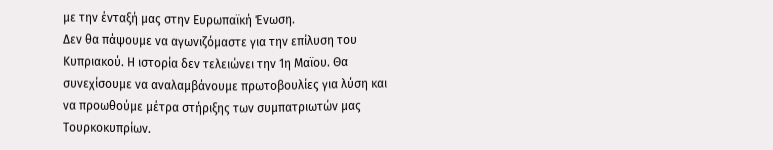με την ένταξή μας στην Ευρωπαϊκή Ένωση.
Δεν θα πάψουμε να αγωνιζόμαστε για την επίλυση του Κυπριακού. Η ιστορία δεν τελειώνει την 1η Μαϊου. Θα συνεχίσουμε να αναλαμβάνουμε πρωτοβουλίες για λύση και να προωθούμε μέτρα στήριξης των συμπατριωτών μας Τουρκοκυπρίων.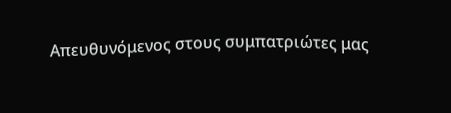Απευθυνόμενος στους συμπατριώτες μας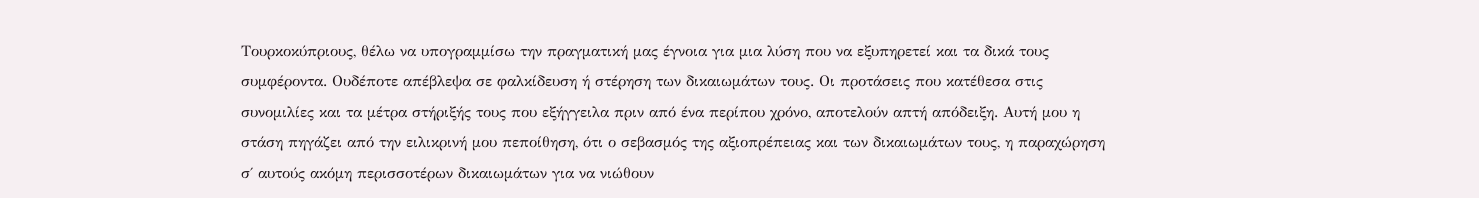Τουρκοκύπριους, θέλω να υπογραμμίσω την πραγματική μας έγνοια για μια λύση που να εξυπηρετεί και τα δικά τους συμφέροντα. Ουδέποτε απέβλεψα σε φαλκίδευση ή στέρηση των δικαιωμάτων τους. Οι προτάσεις που κατέθεσα στις συνομιλίες και τα μέτρα στήριξής τους που εξήγγειλα πριν από ένα περίπου χρόνο, αποτελούν απτή απόδειξη. Αυτή μου η στάση πηγάζει από την ειλικρινή μου πεποίθηση, ότι ο σεβασμός της αξιοπρέπειας και των δικαιωμάτων τους, η παραχώρηση σ΄ αυτούς ακόμη περισσοτέρων δικαιωμάτων για να νιώθουν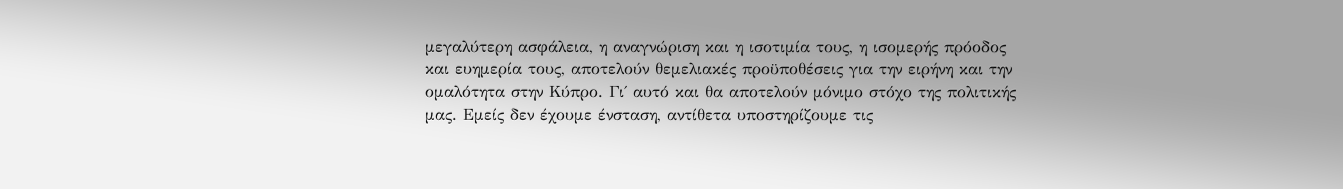μεγαλύτερη ασφάλεια, η αναγνώριση και η ισοτιμία τους, η ισομερής πρόοδος και ευημερία τους, αποτελούν θεμελιακές προϋποθέσεις για την ειρήνη και την ομαλότητα στην Κύπρο. Γι΄ αυτό και θα αποτελούν μόνιμο στόχο της πολιτικής μας. Εμείς δεν έχουμε ένσταση, αντίθετα υποστηρίζουμε τις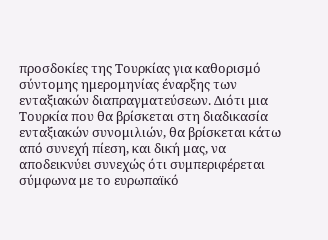προσδοκίες της Τουρκίας για καθορισμό σύντομης ημερομηνίας έναρξης των ενταξιακών διαπραγματεύσεων. Διότι μια Τουρκία που θα βρίσκεται στη διαδικασία ενταξιακών συνομιλιών, θα βρίσκεται κάτω από συνεχή πίεση, και δική μας, να αποδεικνύει συνεχώς ότι συμπεριφέρεται σύμφωνα με το ευρωπαϊκό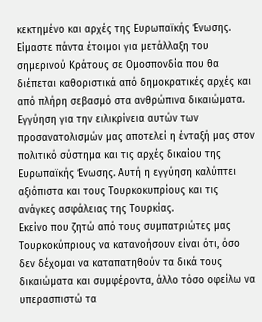κεκτημένο και αρχές της Ευρωπαϊκής Ένωσης.
Είμαστε πάντα έτοιμοι για μετάλλαξη του σημερινού Κράτους σε Ομοσπονδία που θα διέπεται καθοριστικά από δημοκρατικές αρχές και από πλήρη σεβασμό στα ανθρώπινα δικαιώματα.
Εγγύηση για την ειλικρίνεια αυτών των προσανατολισμών μας αποτελεί η ένταξή μας στον πολιτικό σύστημα και τις αρχές δικαίου της Ευρωπαϊκής Ένωσης. Αυτή η εγγύηση καλύπτει αξιόπιστα και τους Τουρκοκυπρίους και τις ανάγκες ασφάλειας της Τουρκίας.
Εκείνο που ζητώ από τους συμπατριώτες μας Τουρκοκύπριους να κατανοήσουν είναι ότι, όσο δεν δέχομαι να καταπατηθούν τα δικά τους δικαιώματα και συμφέροντα, άλλο τόσο οφείλω να υπερασπιστώ τα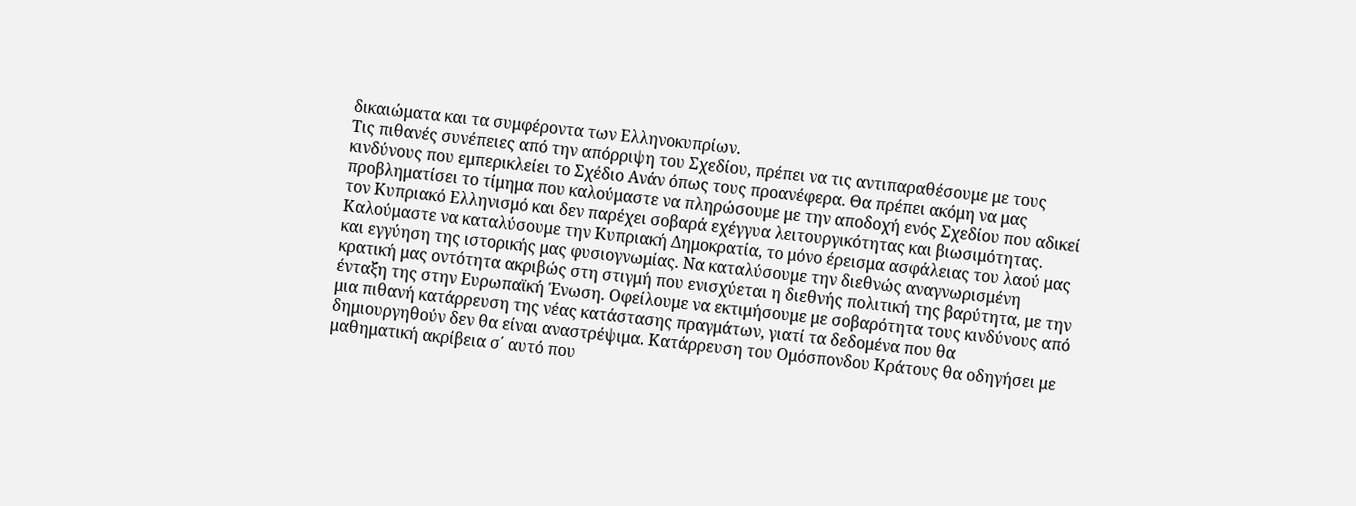δικαιώματα και τα συμφέροντα των Ελληνοκυπρίων.
Τις πιθανές συνέπειες από την απόρριψη του Σχεδίου, πρέπει να τις αντιπαραθέσουμε με τους κινδύνους που εμπερικλείει το Σχέδιο Ανάν όπως τους προανέφερα. Θα πρέπει ακόμη να μας προβληματίσει το τίμημα που καλούμαστε να πληρώσουμε με την αποδοχή ενός Σχεδίου που αδικεί τον Κυπριακό Ελληνισμό και δεν παρέχει σοβαρά εχέγγυα λειτουργικότητας και βιωσιμότητας. Καλούμαστε να καταλύσουμε την Κυπριακή Δημοκρατία, το μόνο έρεισμα ασφάλειας του λαού μας και εγγύηση της ιστορικής μας φυσιογνωμίας. Να καταλύσουμε την διεθνώς αναγνωρισμένη κρατική μας οντότητα ακριβώς στη στιγμή που ενισχύεται η διεθνής πολιτική της βαρύτητα, με την ένταξη της στην Ευρωπαϊκή Ένωση. Οφείλουμε να εκτιμήσουμε με σοβαρότητα τους κινδύνους από μια πιθανή κατάρρευση της νέας κατάστασης πραγμάτων, γιατί τα δεδομένα που θα δημιουργηθούν δεν θα είναι αναστρέψιμα. Κατάρρευση του Ομόσπονδου Κράτους θα οδηγήσει με μαθηματική ακρίβεια σ΄ αυτό που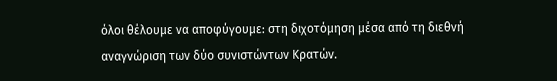όλοι θέλουμε να αποφύγουμε: στη διχοτόμηση μέσα από τη διεθνή αναγνώριση των δύο συνιστώντων Κρατών.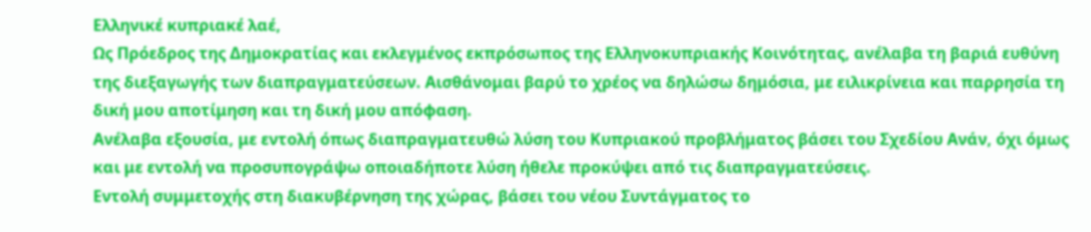Ελληνικέ κυπριακέ λαέ,
Ως Πρόεδρος της Δημοκρατίας και εκλεγμένος εκπρόσωπος της Ελληνοκυπριακής Κοινότητας, ανέλαβα τη βαριά ευθύνη της διεξαγωγής των διαπραγματεύσεων. Αισθάνομαι βαρύ το χρέος να δηλώσω δημόσια, με ειλικρίνεια και παρρησία τη δική μου αποτίμηση και τη δική μου απόφαση.
Ανέλαβα εξουσία, με εντολή όπως διαπραγματευθώ λύση του Κυπριακού προβλήματος βάσει του Σχεδίου Ανάν, όχι όμως και με εντολή να προσυπογράψω οποιαδήποτε λύση ήθελε προκύψει από τις διαπραγματεύσεις.
Εντολή συμμετοχής στη διακυβέρνηση της χώρας, βάσει του νέου Συντάγματος το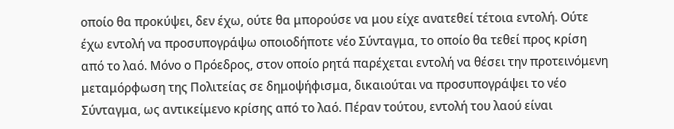οποίο θα προκύψει, δεν έχω, ούτε θα μπορούσε να μου είχε ανατεθεί τέτοια εντολή. Ούτε έχω εντολή να προσυπογράψω οποιοδήποτε νέο Σύνταγμα, το οποίο θα τεθεί προς κρίση από το λαό. Μόνο ο Πρόεδρος, στον οποίο ρητά παρέχεται εντολή να θέσει την προτεινόμενη μεταμόρφωση της Πολιτείας σε δημοψήφισμα, δικαιούται να προσυπογράψει το νέο Σύνταγμα, ως αντικείμενο κρίσης από το λαό. Πέραν τούτου, εντολή του λαού είναι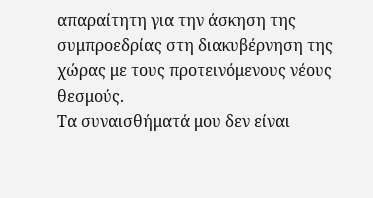απαραίτητη για την άσκηση της συμπροεδρίας στη διακυβέρνηση της χώρας με τους προτεινόμενους νέους θεσμούς.
Τα συναισθήματά μου δεν είναι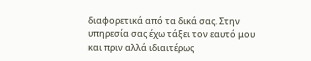διαφορετικά από τα δικά σας. Στην υπηρεσία σας έχω τάξει τον εαυτό μου και πριν αλλά ιδιαιτέρως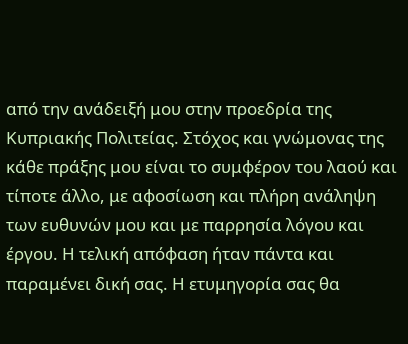από την ανάδειξή μου στην προεδρία της Κυπριακής Πολιτείας. Στόχος και γνώμονας της κάθε πράξης μου είναι το συμφέρον του λαού και τίποτε άλλο, με αφοσίωση και πλήρη ανάληψη των ευθυνών μου και με παρρησία λόγου και έργου. Η τελική απόφαση ήταν πάντα και παραμένει δική σας. Η ετυμηγορία σας θα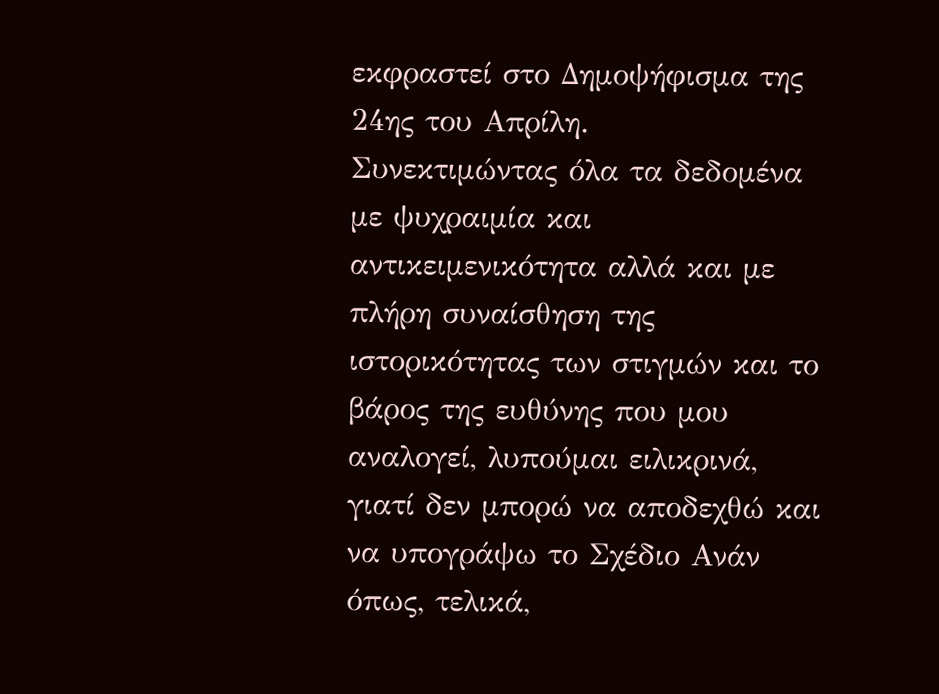εκφραστεί στο Δημοψήφισμα της 24ης του Απρίλη.
Συνεκτιμώντας όλα τα δεδομένα με ψυχραιμία και αντικειμενικότητα αλλά και με πλήρη συναίσθηση της ιστορικότητας των στιγμών και το βάρος της ευθύνης που μου αναλογεί, λυπούμαι ειλικρινά, γιατί δεν μπορώ να αποδεχθώ και να υπογράψω το Σχέδιο Ανάν όπως, τελικά,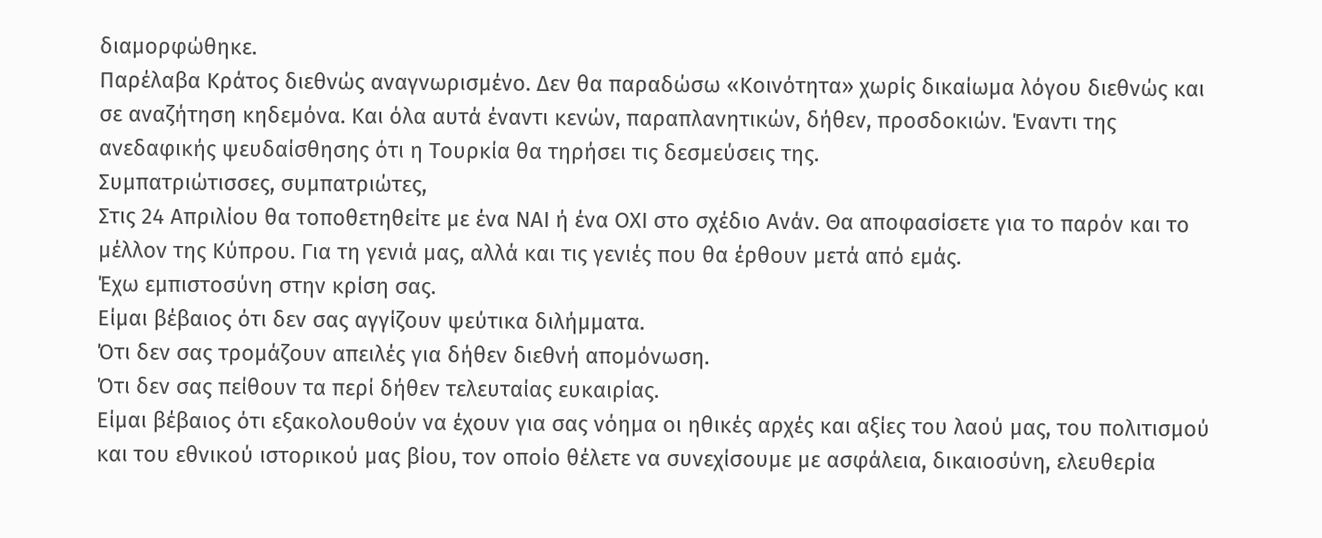διαμορφώθηκε.
Παρέλαβα Κράτος διεθνώς αναγνωρισμένο. Δεν θα παραδώσω «Κοινότητα» χωρίς δικαίωμα λόγου διεθνώς και σε αναζήτηση κηδεμόνα. Και όλα αυτά έναντι κενών, παραπλανητικών, δήθεν, προσδοκιών. Έναντι της ανεδαφικής ψευδαίσθησης ότι η Τουρκία θα τηρήσει τις δεσμεύσεις της.
Συμπατριώτισσες, συμπατριώτες,
Στις 24 Απριλίου θα τοποθετηθείτε με ένα ΝΑΙ ή ένα ΟΧΙ στο σχέδιο Ανάν. Θα αποφασίσετε για το παρόν και το μέλλον της Κύπρου. Για τη γενιά μας, αλλά και τις γενιές που θα έρθουν μετά από εμάς.
Έχω εμπιστοσύνη στην κρίση σας.
Είμαι βέβαιος ότι δεν σας αγγίζουν ψεύτικα διλήμματα.
Ότι δεν σας τρομάζουν απειλές για δήθεν διεθνή απομόνωση.
Ότι δεν σας πείθουν τα περί δήθεν τελευταίας ευκαιρίας.
Είμαι βέβαιος ότι εξακολουθούν να έχουν για σας νόημα οι ηθικές αρχές και αξίες του λαού μας, του πολιτισμού και του εθνικού ιστορικού μας βίου, τον οποίο θέλετε να συνεχίσουμε με ασφάλεια, δικαιοσύνη, ελευθερία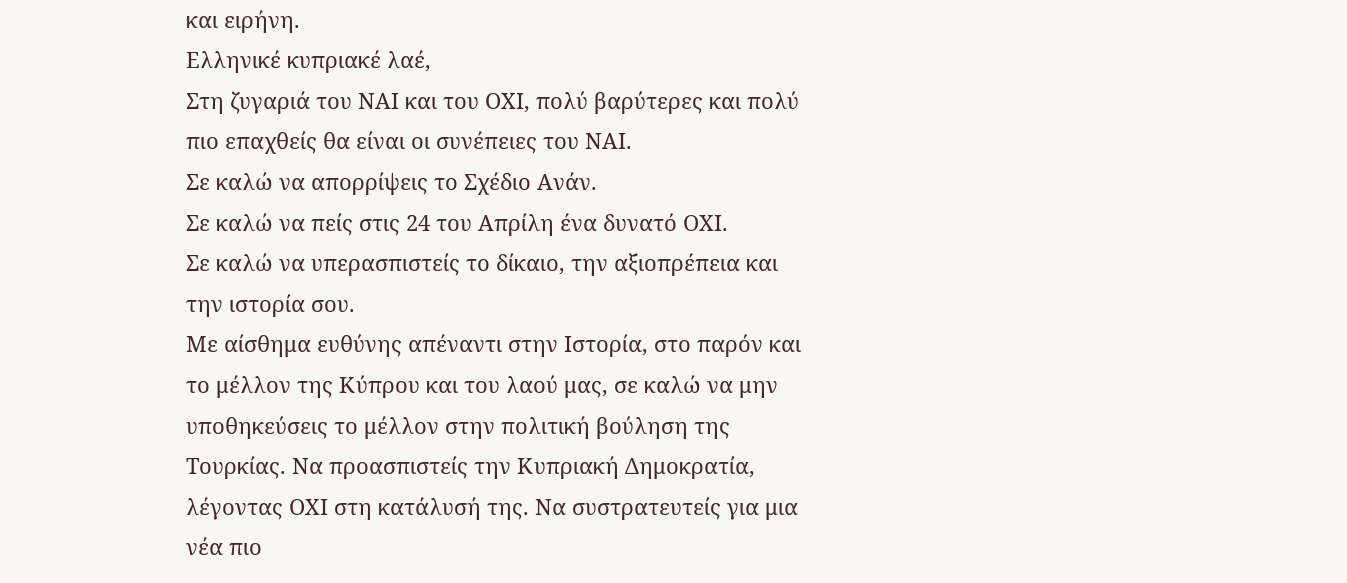και ειρήνη.
Ελληνικέ κυπριακέ λαέ,
Στη ζυγαριά του ΝΑΙ και του ΟΧΙ, πολύ βαρύτερες και πολύ πιο επαχθείς θα είναι οι συνέπειες του ΝΑΙ.
Σε καλώ να απορρίψεις το Σχέδιο Ανάν.
Σε καλώ να πείς στις 24 του Απρίλη ένα δυνατό ΟΧΙ.
Σε καλώ να υπερασπιστείς το δίκαιο, την αξιοπρέπεια και την ιστορία σου.
Με αίσθημα ευθύνης απέναντι στην Ιστορία, στο παρόν και το μέλλον της Κύπρου και του λαού μας, σε καλώ να μην υποθηκεύσεις το μέλλον στην πολιτική βούληση της Τουρκίας. Να προασπιστείς την Κυπριακή Δημοκρατία, λέγοντας ΟΧΙ στη κατάλυσή της. Να συστρατευτείς για μια νέα πιο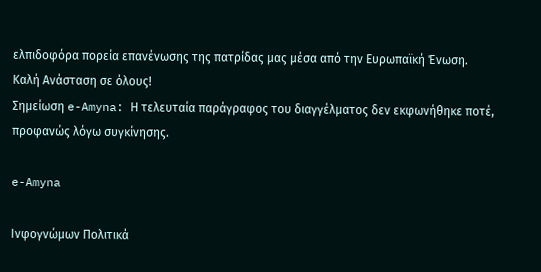ελπιδοφόρα πορεία επανένωσης της πατρίδας μας μέσα από την Ευρωπαϊκή Ένωση.
Καλή Ανάσταση σε όλους!
Σημείωση e-Amyna: Η τελευταία παράγραφος του διαγγέλματος δεν εκφωνήθηκε ποτέ, προφανώς λόγω συγκίνησης.

e-Amyna

Ινφογνώμων Πολιτικά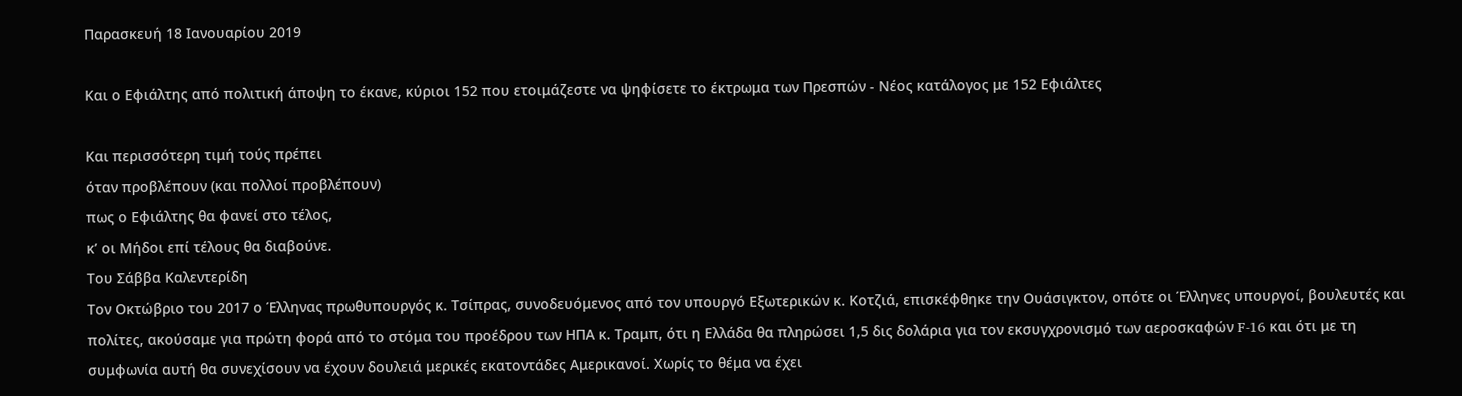Παρασκευή 18 Ιανουαρίου 2019

Και ο Εφιάλτης από πολιτική άποψη το έκανε, κύριοι 152 που ετοιμάζεστε να ψηφίσετε το έκτρωμα των Πρεσπών - Νέος κατάλογος με 152 Εφιάλτες

Και περισσότερη τιμή τούς πρέπει
όταν προβλέπουν (και πολλοί προβλέπουν)
πως ο Εφιάλτης θα φανεί στο τέλος,
κ’ οι Μήδοι επί τέλους θα διαβούνε.
Του Σάββα Καλεντερίδη
Τον Οκτώβριο του 2017 ο Έλληνας πρωθυπουργός κ. Τσίπρας, συνοδευόμενος από τον υπουργό Εξωτερικών κ. Κοτζιά, επισκέφθηκε την Ουάσιγκτον, οπότε οι Έλληνες υπουργοί, βουλευτές και πολίτες, ακούσαμε για πρώτη φορά από το στόμα του προέδρου των ΗΠΑ κ. Τραμπ, ότι η Ελλάδα θα πληρώσει 1,5 δις δολάρια για τον εκσυγχρονισμό των αεροσκαφών F-16 και ότι με τη συμφωνία αυτή θα συνεχίσουν να έχουν δουλειά μερικές εκατοντάδες Αμερικανοί. Χωρίς το θέμα να έχει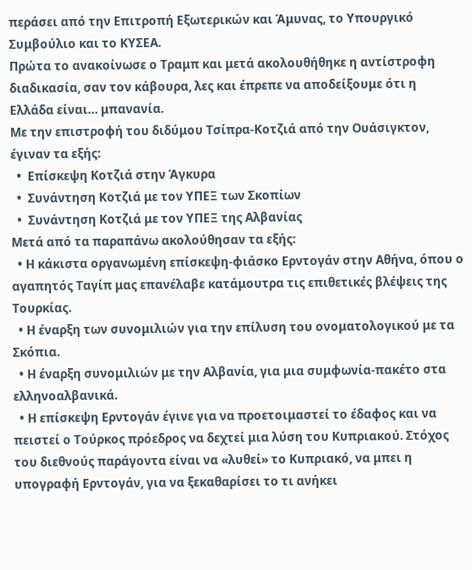περάσει από την Επιτροπή Εξωτερικών και Άμυνας, το Υπουργικό Συμβούλιο και το ΚΥΣΕΑ.
Πρώτα το ανακοίνωσε ο Τραμπ και μετά ακολουθήθηκε η αντίστροφη διαδικασία, σαν τον κάβουρα, λες και έπρεπε να αποδείξουμε ότι η Ελλάδα είναι… μπανανία.
Με την επιστροφή του διδύμου Τσίπρα-Κοτζιά από την Ουάσιγκτον, έγιναν τα εξής:
  •  Επίσκεψη Κοτζιά στην Άγκυρα
  •  Συνάντηση Κοτζιά με τον ΥΠΕΞ των Σκοπίων
  •  Συνάντηση Κοτζιά με τον ΥΠΕΞ της Αλβανίας
Μετά από τα παραπάνω ακολούθησαν τα εξής:
  • Η κάκιστα οργανωμένη επίσκεψη-φιάσκο Ερντογάν στην Αθήνα, όπου ο αγαπητός Ταγίπ μας επανέλαβε κατάμουτρα τις επιθετικές βλέψεις της Τουρκίας.
  • Η έναρξη των συνομιλιών για την επίλυση του ονοματολογικού με τα Σκόπια.
  • Η έναρξη συνομιλιών με την Αλβανία, για μια συμφωνία-πακέτο στα ελληνοαλβανικά.
  • Η επίσκεψη Ερντογάν έγινε για να προετοιμαστεί το έδαφος και να πειστεί ο Τούρκος πρόεδρος να δεχτεί μια λύση του Κυπριακού. Στόχος του διεθνούς παράγοντα είναι να «λυθεί» το Κυπριακό, να μπει η υπογραφή Ερντογάν, για να ξεκαθαρίσει το τι ανήκει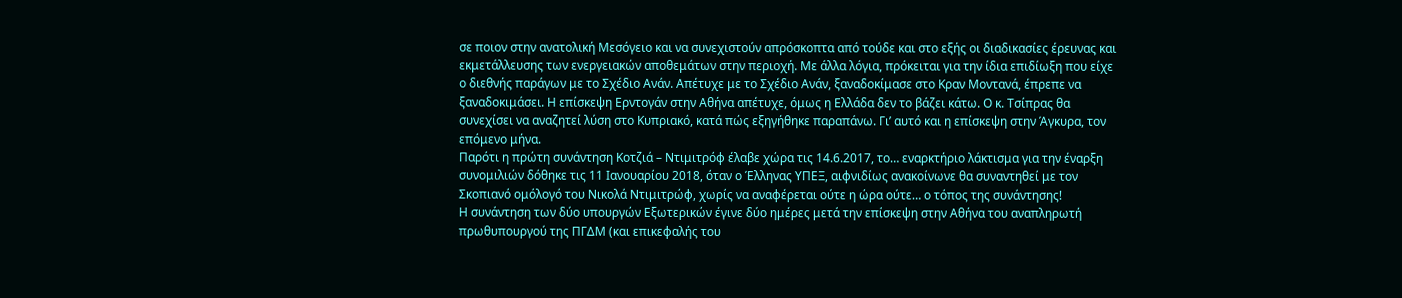σε ποιον στην ανατολική Μεσόγειο και να συνεχιστούν απρόσκοπτα από τούδε και στο εξής οι διαδικασίες έρευνας και εκμετάλλευσης των ενεργειακών αποθεμάτων στην περιοχή. Με άλλα λόγια, πρόκειται για την ίδια επιδίωξη που είχε ο διεθνής παράγων με το Σχέδιο Ανάν. Απέτυχε με το Σχέδιο Ανάν, ξαναδοκίμασε στο Κραν Μοντανά, έπρεπε να ξαναδοκιμάσει. Η επίσκεψη Ερντογάν στην Αθήνα απέτυχε, όμως η Ελλάδα δεν το βάζει κάτω. Ο κ. Τσίπρας θα συνεχίσει να αναζητεί λύση στο Κυπριακό, κατά πώς εξηγήθηκε παραπάνω. Γι’ αυτό και η επίσκεψη στην Άγκυρα, τον επόμενο μήνα.
Παρότι η πρώτη συνάντηση Κοτζιά – Ντιμιτρόφ έλαβε χώρα τις 14.6.2017, το… εναρκτήριο λάκτισμα για την έναρξη συνομιλιών δόθηκε τις 11 Ιανουαρίου 2018, όταν ο Έλληνας ΥΠΕΞ, αιφνιδίως ανακοίνωνε θα συναντηθεί με τον Σκοπιανό ομόλογό του Νικολά Ντιμιτρώφ, χωρίς να αναφέρεται ούτε η ώρα ούτε… ο τόπος της συνάντησης!
Η συνάντηση των δύο υπουργών Εξωτερικών έγινε δύο ημέρες μετά την επίσκεψη στην Αθήνα του αναπληρωτή πρωθυπουργού της ΠΓΔΜ (και επικεφαλής του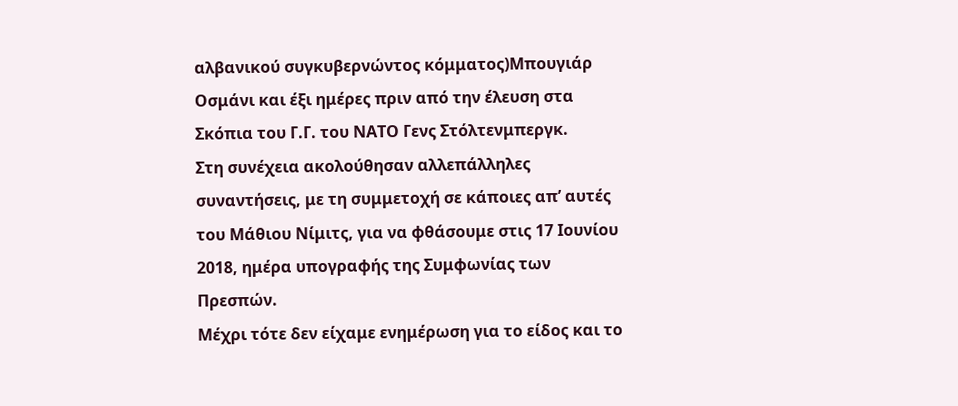αλβανικού συγκυβερνώντος κόμματος)Μπουγιάρ Οσμάνι και έξι ημέρες πριν από την έλευση στα Σκόπια του Γ.Γ. του ΝΑΤΟ Γενς Στόλτενμπεργκ.
Στη συνέχεια ακολούθησαν αλλεπάλληλες συναντήσεις, με τη συμμετοχή σε κάποιες απ’ αυτές του Μάθιου Νίμιτς, για να φθάσουμε στις 17 Ιουνίου 2018, ημέρα υπογραφής της Συμφωνίας των Πρεσπών.
Μέχρι τότε δεν είχαμε ενημέρωση για το είδος και το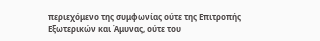περιεχόμενο της συμφωνίας ούτε της Επιτροπής Εξωτερικών και Άμυνας, ούτε του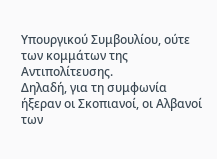Υπουργικού Συμβουλίου, ούτε των κομμάτων της Αντιπολίτευσης.
Δηλαδή, για τη συμφωνία ήξεραν οι Σκοπιανοί, οι Αλβανοί των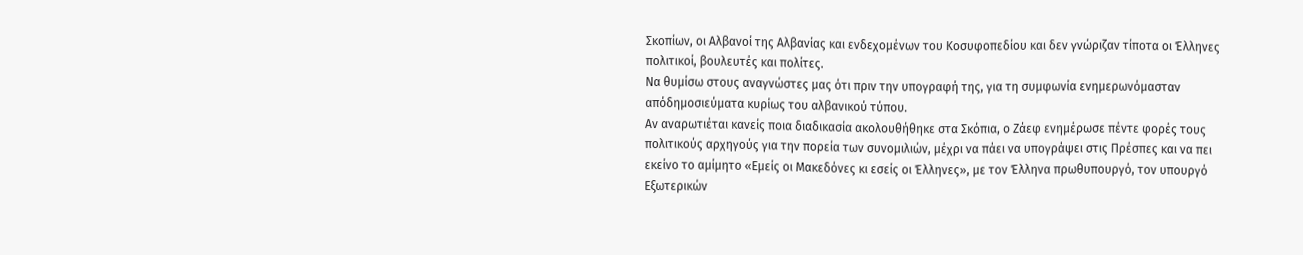Σκοπίων, οι Αλβανοί της Αλβανίας και ενδεχομένων του Κοσυφοπεδίου και δεν γνώριζαν τίποτα οι Έλληνες πολιτικοί, βουλευτές και πολίτες.
Να θυμίσω στους αναγνώστες μας ότι πριν την υπογραφή της, για τη συμφωνία ενημερωνόμασταν απόδημοσιεύματα κυρίως του αλβανικού τύπου.
Αν αναρωτιέται κανείς ποια διαδικασία ακολουθήθηκε στα Σκόπια, ο Ζάεφ ενημέρωσε πέντε φορές τους πολιτικούς αρχηγούς για την πορεία των συνομιλιών, μέχρι να πάει να υπογράψει στις Πρέσπες και να πει εκείνο το αμίμητο «Εμείς οι Μακεδόνες κι εσείς οι Έλληνες», με τον Έλληνα πρωθυπουργό, τον υπουργό Εξωτερικών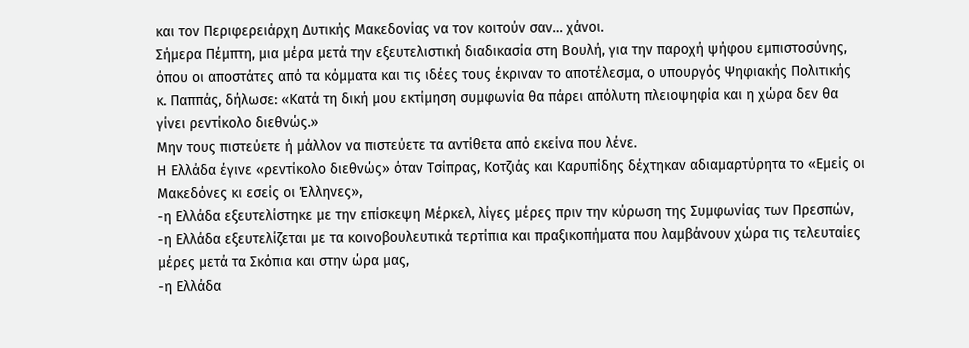και τον Περιφερειάρχη Δυτικής Μακεδονίας να τον κοιτούν σαν… χάνοι.
Σήμερα Πέμπτη, μια μέρα μετά την εξευτελιστική διαδικασία στη Βουλή, για την παροχή ψήφου εμπιστοσύνης, όπου οι αποστάτες από τα κόμματα και τις ιδέες τους έκριναν το αποτέλεσμα, ο υπουργός Ψηφιακής Πολιτικής κ. Παππάς, δήλωσε: «Κατά τη δική μου εκτίμηση συμφωνία θα πάρει απόλυτη πλειοψηφία και η χώρα δεν θα γίνει ρεντίκολο διεθνώς.»
Μην τους πιστεύετε ή μάλλον να πιστεύετε τα αντίθετα από εκείνα που λένε.
Η Ελλάδα έγινε «ρεντίκολο διεθνώς» όταν Τσίπρας, Κοτζιάς και Καρυπίδης δέχτηκαν αδιαμαρτύρητα το «Εμείς οι Μακεδόνες κι εσείς οι Έλληνες»,
-η Ελλάδα εξευτελίστηκε με την επίσκεψη Μέρκελ, λίγες μέρες πριν την κύρωση της Συμφωνίας των Πρεσπών,
-η Ελλάδα εξευτελίζεται με τα κοινοβουλευτικά τερτίπια και πραξικοπήματα που λαμβάνουν χώρα τις τελευταίες μέρες μετά τα Σκόπια και στην ώρα μας,
-η Ελλάδα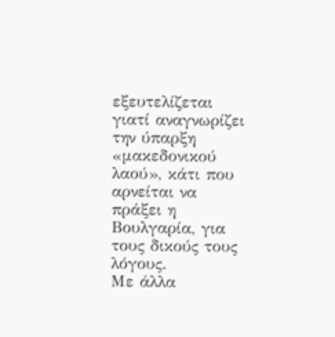εξευτελίζεται γιατί αναγνωρίζει την ύπαρξη «μακεδονικού λαού», κάτι που αρνείται να πράξει η Βουλγαρία, για τους δικούς τους λόγους.
Με άλλα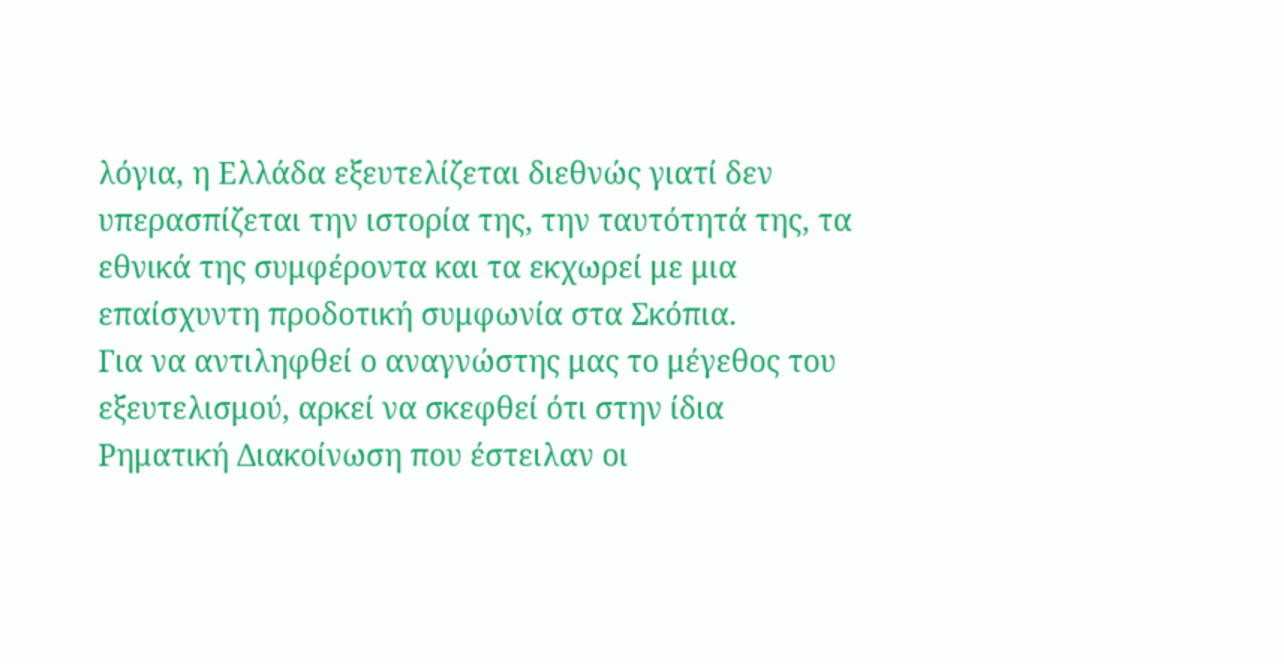λόγια, η Ελλάδα εξευτελίζεται διεθνώς γιατί δεν υπερασπίζεται την ιστορία της, την ταυτότητά της, τα εθνικά της συμφέροντα και τα εκχωρεί με μια επαίσχυντη προδοτική συμφωνία στα Σκόπια.
Για να αντιληφθεί ο αναγνώστης μας το μέγεθος του εξευτελισμού, αρκεί να σκεφθεί ότι στην ίδια Ρηματική Διακοίνωση που έστειλαν οι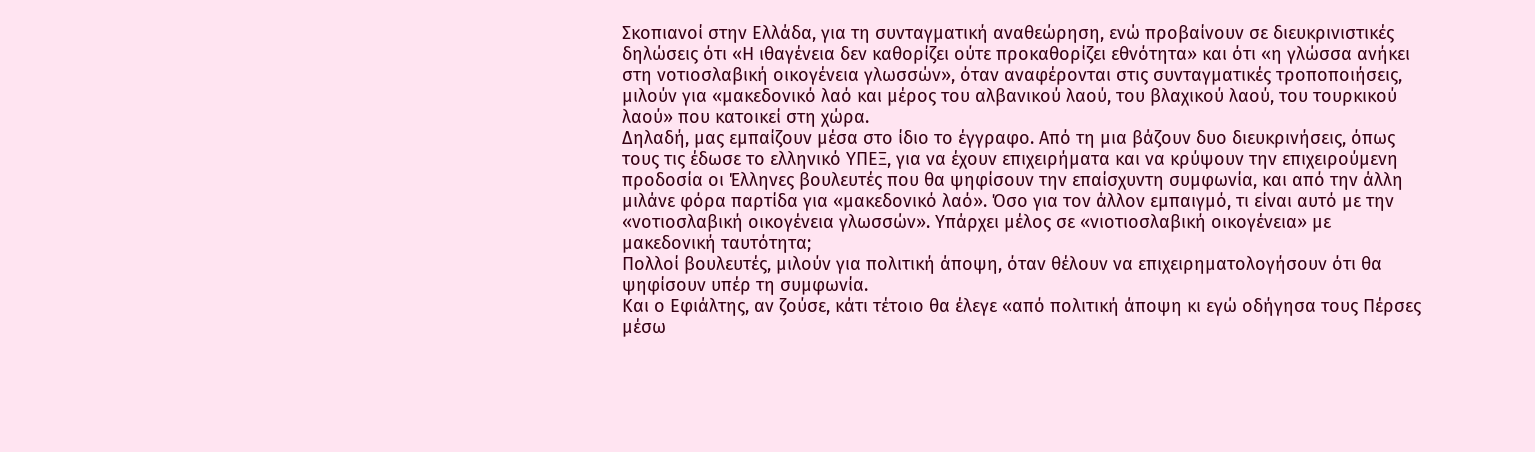Σκοπιανοί στην Ελλάδα, για τη συνταγματική αναθεώρηση, ενώ προβαίνουν σε διευκρινιστικές δηλώσεις ότι «Η ιθαγένεια δεν καθορίζει ούτε προκαθορίζει εθνότητα» και ότι «η γλώσσα ανήκει στη νοτιοσλαβική οικογένεια γλωσσών», όταν αναφέρονται στις συνταγματικές τροποποιήσεις, μιλούν για «μακεδονικό λαό και μέρος του αλβανικού λαού, του βλαχικού λαού, του τουρκικού λαού» που κατοικεί στη χώρα.
Δηλαδή, μας εμπαίζουν μέσα στο ίδιο το έγγραφο. Από τη μια βάζουν δυο διευκρινήσεις, όπως τους τις έδωσε το ελληνικό ΥΠΕΞ, για να έχουν επιχειρήματα και να κρύψουν την επιχειρούμενη προδοσία οι Έλληνες βουλευτές που θα ψηφίσουν την επαίσχυντη συμφωνία, και από την άλλη μιλάνε φόρα παρτίδα για «μακεδονικό λαό». Όσο για τον άλλον εμπαιγμό, τι είναι αυτό με την «νοτιοσλαβική οικογένεια γλωσσών». Υπάρχει μέλος σε «νιοτιοσλαβική οικογένεια» με μακεδονική ταυτότητα;
Πολλοί βουλευτές, μιλούν για πολιτική άποψη, όταν θέλουν να επιχειρηματολογήσουν ότι θα ψηφίσουν υπέρ τη συμφωνία.
Και ο Εφιάλτης, αν ζούσε, κάτι τέτοιο θα έλεγε «από πολιτική άποψη κι εγώ οδήγησα τους Πέρσες μέσω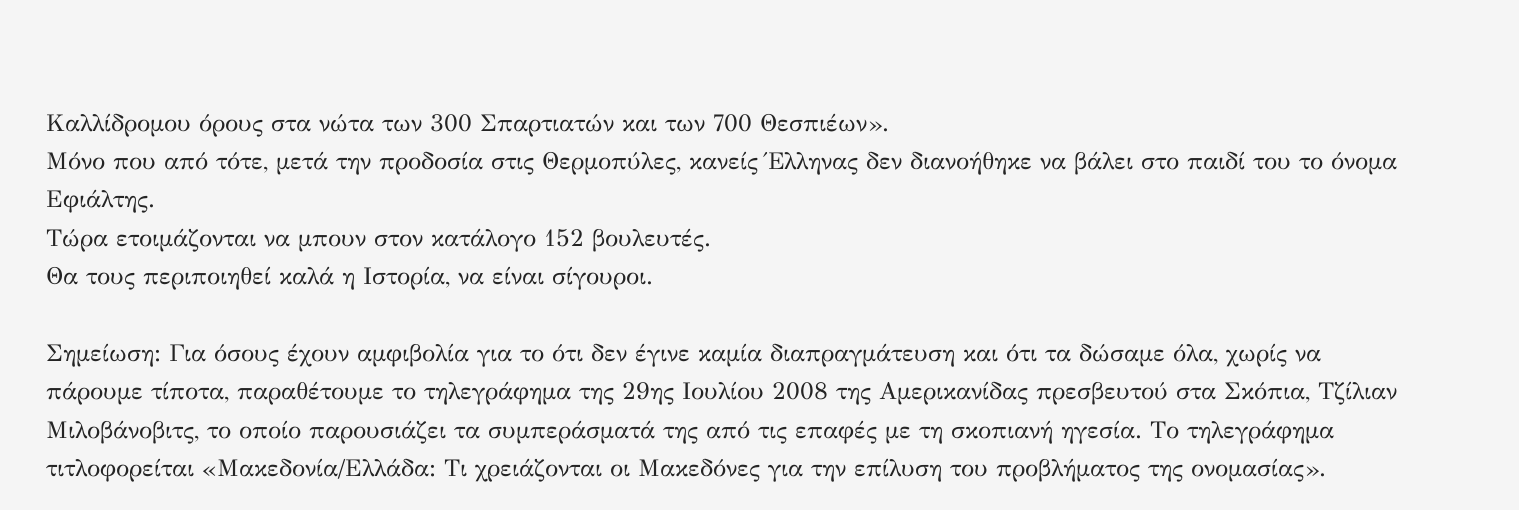Καλλίδρομου όρους στα νώτα των 300 Σπαρτιατών και των 700 Θεσπιέων».
Μόνο που από τότε, μετά την προδοσία στις Θερμοπύλες, κανείς Έλληνας δεν διανοήθηκε να βάλει στο παιδί του το όνομα Εφιάλτης.
Τώρα ετοιμάζονται να μπουν στον κατάλογο 152 βουλευτές.
Θα τους περιποιηθεί καλά η Ιστορία, να είναι σίγουροι.

Σημείωση: Για όσους έχουν αμφιβολία για το ότι δεν έγινε καμία διαπραγμάτευση και ότι τα δώσαμε όλα, χωρίς να πάρουμε τίποτα, παραθέτουμε το τηλεγράφημα της 29ης Ιουλίου 2008 της Αμερικανίδας πρεσβευτού στα Σκόπια, Τζίλιαν Μιλοβάνοβιτς, το οποίο παρουσιάζει τα συμπεράσματά της από τις επαφές με τη σκοπιανή ηγεσία. Το τηλεγράφημα τιτλοφορείται «Μακεδονία/Ελλάδα: Τι χρειάζονται οι Μακεδόνες για την επίλυση του προβλήματος της ονομασίας».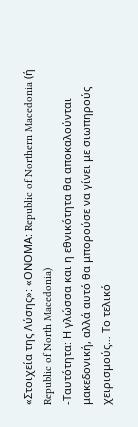«Στοιχεία της Λύσης»: «ΟΝΟΜΑ: Republic of Northern Macedonia (ή Republic of North Macedonia)
-Ταυτότητα: Η γλώσσα και η εθνικότητα θα αποκαλούνται μακεδονική, αλλά αυτό θα μπορούσε να γίνει με σιωπηρούς χειρισμούς… Το τελικό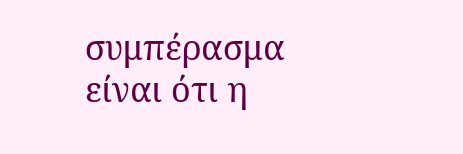συμπέρασμα είναι ότι η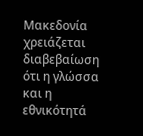Μακεδονία χρειάζεται διαβεβαίωση ότι η γλώσσα και η εθνικότητά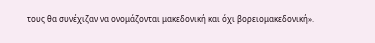τους θα συνέχιζαν να ονομάζονται μακεδονική και όχι βορειομακεδονική».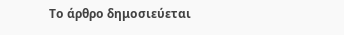Το άρθρο δημοσιεύεται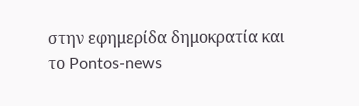στην εφημερίδα δημοκρατία και το Pontos-news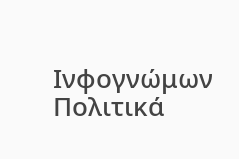Ινφογνώμων Πολιτικά